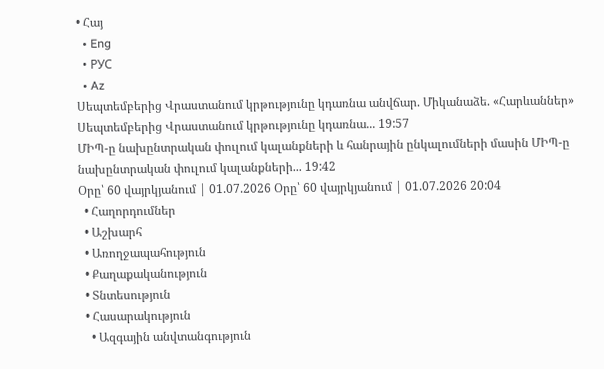• Հայ
  • Eng
  • РУС
  • Az
Սեպտեմբերից Վրաստանում կրթությունը կդառնա անվճար. Միկանաձե. «Հարևաններ» Սեպտեմբերից Վրաստանում կրթությունը կդառնա... 19:57
ՄԻՊ-ը նախընտրական փուլում կալանքների և հանրային ընկալումների մասին ՄԻՊ-ը նախընտրական փուլում կալանքների... 19:42
Օրը՝ 60 վայրկյանում | 01.07.2026 Օրը՝ 60 վայրկյանում | 01.07.2026 20:04
  • Հաղորդումներ
  • Աշխարհ
  • Առողջապահություն
  • Քաղաքականություն
  • Տնտեսություն
  • Հասարակություն
    • Ազգային անվտանգություն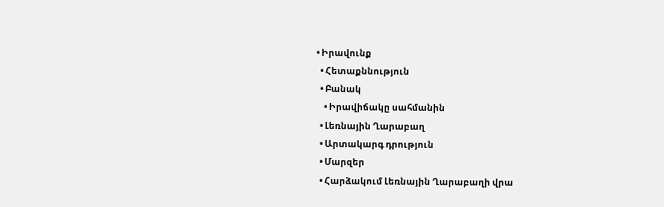• Իրավունք
  • Հետաքննություն
  • Բանակ
    • Իրավիճակը սահմանին
  • Լեռնային Ղարաբաղ
  • Արտակարգ դրություն
  • Մարզեր
  • Հարձակում Լեռնային Ղարաբաղի վրա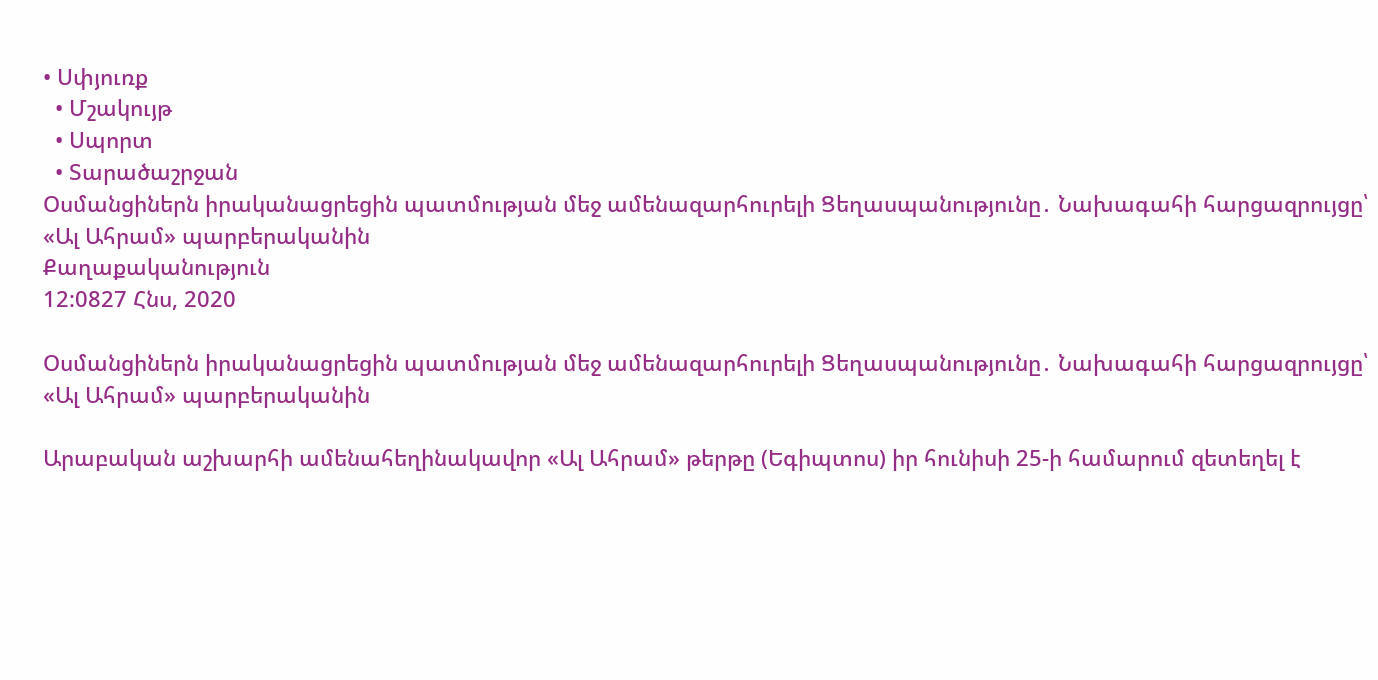• Սփյուռք
  • Մշակույթ
  • Սպորտ
  • Տարածաշրջան
Օսմանցիներն իրականացրեցին պատմության մեջ ամենազարհուրելի Ցեղասպանությունը․ Նախագահի հարցազրույցը՝  «Ալ Ահրամ» պարբերականին
Քաղաքականություն
12:0827 Հնս, 2020

Օսմանցիներն իրականացրեցին պատմության մեջ ամենազարհուրելի Ցեղասպանությունը․ Նախագահի հարցազրույցը՝ «Ալ Ահրամ» պարբերականին

Արաբական աշխարհի ամենահեղինակավոր «Ալ Ահրամ» թերթը (Եգիպտոս) իր հունիսի 25-ի համարում զետեղել է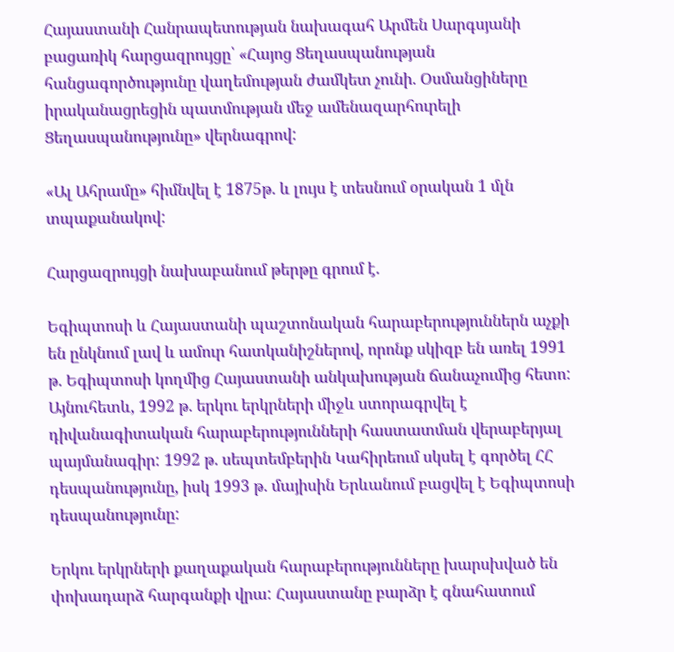Հայաստանի Հանրապետության նախագահ Արմեն Սարգսյանի բացառիկ հարցազրույցը՝ «Հայոց Ցեղասպանության հանցագործությունը վաղեմության ժամկետ չունի. Օսմանցիները իրականացրեցին պատմության մեջ ամենազարհուրելի Ցեղասպանությունը» վերնագրով:

«Ալ Ահրամը» հիմնվել է 1875թ. և լույս է տեսնում օրական 1 մլն տպաքանակով:

Հարցազրույցի նախաբանում թերթը գրում է.

Եգիպտոսի և Հայաստանի պաշտոնական հարաբերություններն աչքի են ընկնում լավ և ամուր հատկանիշներով, որոնք սկիզբ են առել 1991 թ. Եգիպտոսի կողմից Հայաստանի անկախության ճանաչումից հետո: Այնուհետև, 1992 թ. երկու երկրների միջև ստորագրվել է դիվանագիտական հարաբերությունների հաստատման վերաբերյալ պայմանագիր: 1992 թ. սեպտեմբերին Կահիրեում սկսել է գործել ՀՀ դեսպանությունը, իսկ 1993 թ. մայիսին Երևանում բացվել է Եգիպտոսի դեսպանությունը:

Երկու երկրների քաղաքական հարաբերությունները խարսխված են փոխադարձ հարգանքի վրա: Հայաստանը բարձր է գնահատում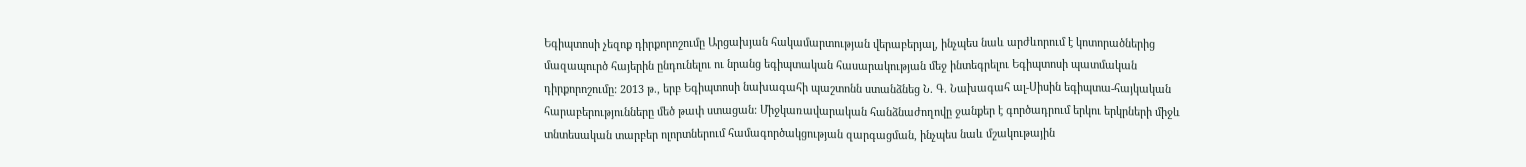Եգիպտոսի չեզոք դիրքորոշումը Արցախյան հակամարտության վերաբերյալ, ինչպես նաև արժևորում է կոտորածներից մազապուրծ հայերին ընդունելու ու նրանց եգիպտական հասարակության մեջ ինտեգրելու Եգիպտոսի պատմական դիրքորոշումը: 2013 թ., երբ Եգիպտոսի նախագահի պաշտոնն ստանձնեց Ն. Գ. Նախագահ ալ-Սիսին եգիպտա-հայկական հարաբերությունները մեծ թափ ստացան: Միջկառավարական հանձնաժողովը ջանքեր է գործադրում երկու երկրների միջև տնտեսական տարբեր ոլորտներում համագործակցության զարգացման, ինչպես նաև մշակութային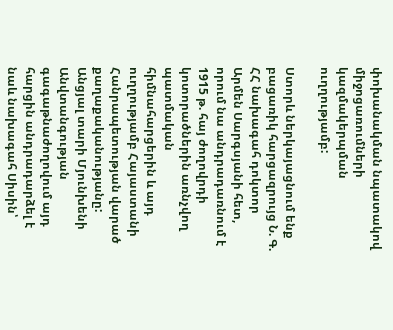փոխանակման նպատակով միջոցառումների կազմակերպման ուղղությամբ:

Ստորև ներկայացնում ենք բացառիկ հարցազրույց Ն. Գ. ՀՀ նախագահ դոկտոր Արմեն Սարգսյանի հետ, որում նա անդրադառնում է 1915 թ. հայ ժողովրդի կոտորածներին առնչվող պատմական հիմնահարցերին և այդ ուղղությամբ Հայաստանի Հանրապետության վարած քաղաքականությանը: Անցյալ տարի Մյունխենի Անվտանգության գագաթնաժողովում այդ հարցին անդրադարձել է նաև նախագահ Սիսին՝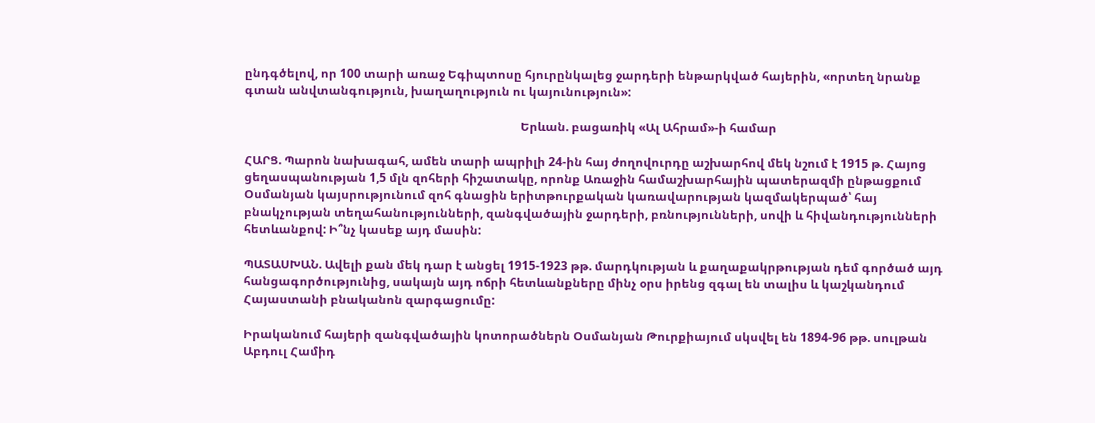ընդգծելով, որ 100 տարի առաջ Եգիպտոսը հյուրընկալեց ջարդերի ենթարկված հայերին, «որտեղ նրանք գտան անվտանգություն, խաղաղություն ու կայունություն»:

                                                                                            Երևան. բացառիկ «Ալ Ահրամ»-ի համար

ՀԱՐՑ. Պարոն նախագահ, ամեն տարի ապրիլի 24-ին հայ ժողովուրդը աշխարհով մեկ նշում է 1915 թ. Հայոց ցեղասպանության 1,5 մլն զոհերի հիշատակը, որոնք Առաջին համաշխարհային պատերազմի ընթացքում Օսմանյան կայսրությունում զոհ գնացին երիտթուրքական կառավարության կազմակերպած՝ հայ բնակչության տեղահանությունների, զանգվածային ջարդերի, բռնությունների, սովի և հիվանդությունների հետևանքով: Ի՞նչ կասեք այդ մասին:

ՊԱՏԱՍԽԱՆ. Ավելի քան մեկ դար է անցել 1915-1923 թթ. մարդկության և քաղաքակրթության դեմ գործած այդ հանցագործությունից, սակայն այդ ոճրի հետևանքները մինչ օրս իրենց զգալ են տալիս և կաշկանդում Հայաստանի բնականոն զարգացումը:

Իրականում հայերի զանգվածային կոտորածներն Օսմանյան Թուրքիայում սկսվել են 1894-96 թթ. սուլթան Աբդուլ Համիդ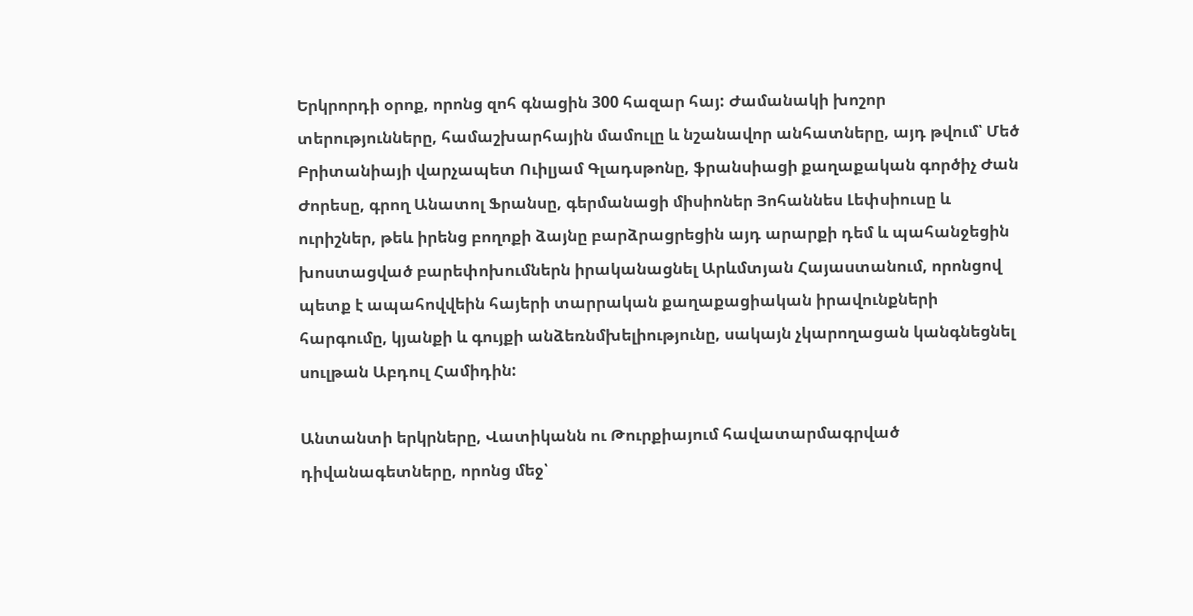Երկրորդի օրոք, որոնց զոհ գնացին 300 հազար հայ: Ժամանակի խոշոր տերությունները, համաշխարհային մամուլը և նշանավոր անհատները, այդ թվում՝ Մեծ Բրիտանիայի վարչապետ Ուիլյամ Գլադսթոնը, ֆրանսիացի քաղաքական գործիչ Ժան Ժորեսը, գրող Անատոլ Ֆրանսը, գերմանացի միսիոներ Յոհաննես Լեփսիուսը և ուրիշներ, թեև իրենց բողոքի ձայնը բարձրացրեցին այդ արարքի դեմ և պահանջեցին խոստացված բարեփոխումներն իրականացնել Արևմտյան Հայաստանում, որոնցով պետք է ապահովվեին հայերի տարրական քաղաքացիական իրավունքների հարգումը, կյանքի և գույքի անձեռնմխելիությունը, սակայն չկարողացան կանգնեցնել սուլթան Աբդուլ Համիդին:

Անտանտի երկրները, Վատիկանն ու Թուրքիայում հավատարմագրված դիվանագետները, որոնց մեջ՝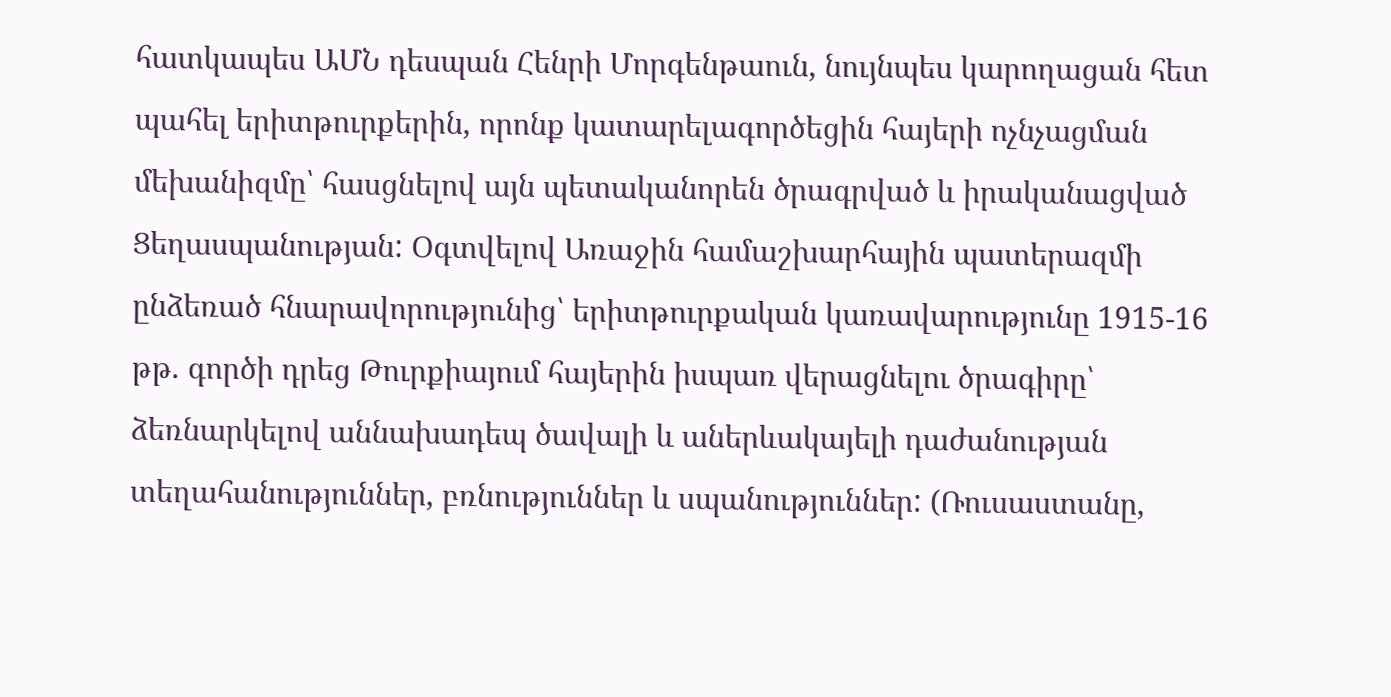հատկապես ԱՄՆ դեսպան Հենրի Մորգենթաուն, նույնպես կարողացան հետ պահել երիտթուրքերին, որոնք կատարելագործեցին հայերի ոչնչացման մեխանիզմը՝ հասցնելով այն պետականորեն ծրագրված և իրականացված Ցեղասպանության: Օգտվելով Առաջին համաշխարհային պատերազմի ընձեռած հնարավորությունից՝ երիտթուրքական կառավարությունը 1915-16 թթ. գործի դրեց Թուրքիայում հայերին իսպառ վերացնելու ծրագիրը՝ ձեռնարկելով աննախադեպ ծավալի և աներևակայելի դաժանության տեղահանություններ, բռնություններ և սպանություններ: (Ռուսաստանը,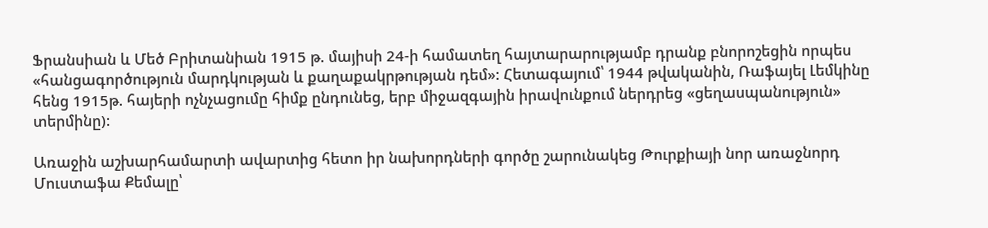Ֆրանսիան և Մեծ Բրիտանիան 1915 թ. մայիսի 24-ի համատեղ հայտարարությամբ դրանք բնորոշեցին որպես «հանցագործություն մարդկության և քաղաքակրթության դեմ»: Հետագայում՝ 1944 թվականին, Ռաֆայել Լեմկինը հենց 1915թ. հայերի ոչնչացումը հիմք ընդունեց, երբ միջազգային իրավունքում ներդրեց «ցեղասպանություն» տերմինը):

Առաջին աշխարհամարտի ավարտից հետո իր նախորդների գործը շարունակեց Թուրքիայի նոր առաջնորդ Մուստաֆա Քեմալը՝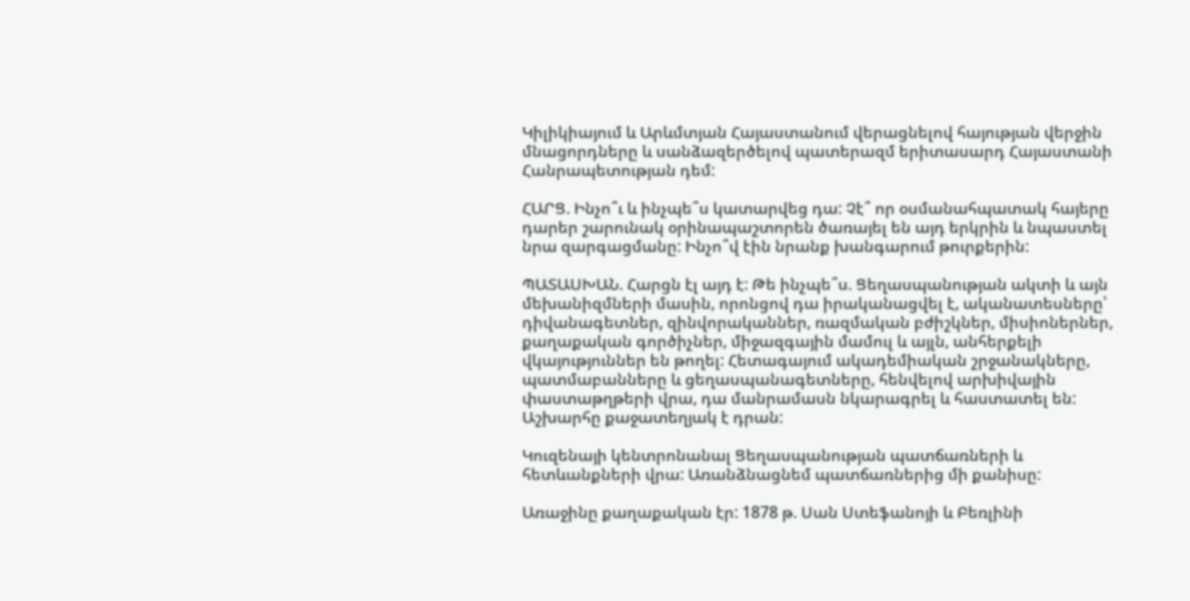Կիլիկիայում և Արևմտյան Հայաստանում վերացնելով հայության վերջին մնացորդները և սանձազերծելով պատերազմ երիտասարդ Հայաստանի Հանրապետության դեմ:

ՀԱՐՑ. Ինչո՞ւ և ինչպե՞ս կատարվեց դա: Չէ՞ որ օսմանահպատակ հայերը դարեր շարունակ օրինապաշտորեն ծառայել են այդ երկրին և նպաստել նրա զարգացմանը: Ինչո՞վ էին նրանք խանգարում թուրքերին:

ՊԱՏԱՍԽԱՆ. Հարցն էլ այդ է: Թե ինչպե՞ս. Ցեղասպանության ակտի և այն մեխանիզմների մասին, որոնցով դա իրականացվել է, ականատեսները՝ դիվանագետներ, զինվորականներ, ռազմական բժիշկներ, միսիոներներ, քաղաքական գործիչներ, միջազգային մամուլ և այլն, անհերքելի վկայություններ են թողել: Հետագայում ակադեմիական շրջանակները, պատմաբանները և ցեղասպանագետները, հենվելով արխիվային փաստաթղթերի վրա, դա մանրամասն նկարագրել և հաստատել են: Աշխարհը քաջատեղյակ է դրան:

Կուզենայի կենտրոնանալ Ցեղասպանության պատճառների և հետևանքների վրա: Առանձնացնեմ պատճառներից մի քանիսը:

Առաջինը քաղաքական էր: 1878 թ. Սան Ստեֆանոյի և Բեռլինի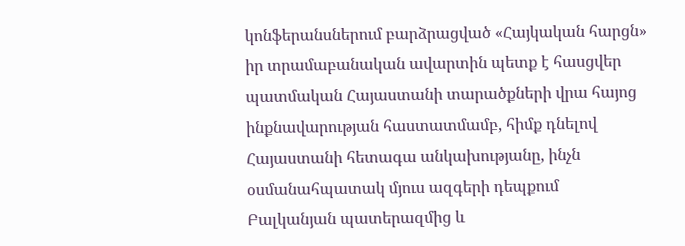կոնֆերանսներում բարձրացված «Հայկական հարցն» իր տրամաբանական ավարտին պետք է հասցվեր պատմական Հայաստանի տարածքների վրա հայոց ինքնավարության հաստատմամբ, հիմք դնելով Հայաստանի հետագա անկախությանը, ինչն օսմանահպատակ մյուս ազգերի դեպքում Բալկանյան պատերազմից և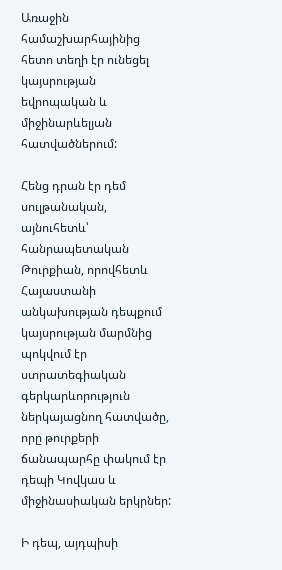Առաջին համաշխարհայինից հետո տեղի էր ունեցել կայսրության եվրոպական և միջինարևելյան հատվածներում:

Հենց դրան էր դեմ սուլթանական, այնուհետև՝ հանրապետական Թուրքիան, որովհետև Հայաստանի անկախության դեպքում կայսրության մարմնից պոկվում էր ստրատեգիական գերկարևորություն ներկայացնող հատվածը, որը թուրքերի ճանապարհը փակում էր դեպի Կովկաս և միջինասիական երկրներ:

Ի դեպ, այդպիսի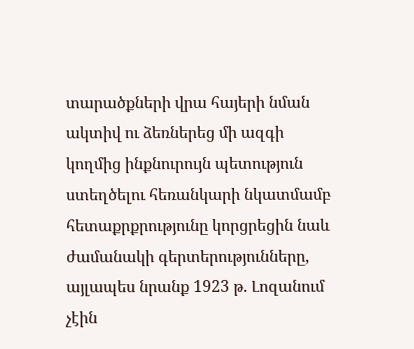տարածքների վրա հայերի նման ակտիվ ու ձեռներեց մի ազգի կողմից ինքնուրույն պետություն ստեղծելու հեռանկարի նկատմամբ հետաքրքրությունը կորցրեցին նաև ժամանակի գերտերությունները, այլապես նրանք 1923 թ. Լոզանում չէին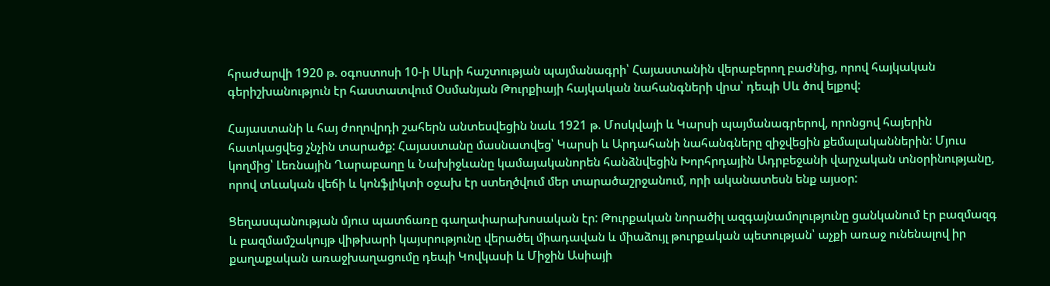հրաժարվի 1920 թ. օգոստոսի 10-ի Սևրի հաշտության պայմանագրի՝ Հայաստանին վերաբերող բաժնից, որով հայկական գերիշխանություն էր հաստատվում Օսմանյան Թուրքիայի հայկական նահանգների վրա՝ դեպի Սև ծով ելքով:

Հայաստանի և հայ ժողովրդի շահերն անտեսվեցին նաև 1921 թ. Մոսկվայի և Կարսի պայմանագրերով, որոնցով հայերին հատկացվեց չնչին տարածք: Հայաստանը մասնատվեց՝ Կարսի և Արդահանի նահանգները զիջվեցին քեմալականներին: Մյուս կողմից՝ Լեռնային Ղարաբաղը և Նախիջևանը կամայականորեն հանձնվեցին Խորհրդային Ադրբեջանի վարչական տնօրինությանը, որով տևական վեճի և կոնֆլիկտի օջախ էր ստեղծվում մեր տարածաշրջանում, որի ականատեսն ենք այսօր:

Ցեղասպանության մյուս պատճառը գաղափարախոսական էր: Թուրքական նորածիլ ազգայնամոլությունը ցանկանում էր բազմազգ և բազմամշակույթ վիթխարի կայսրությունը վերածել միադավան և միաձույլ թուրքական պետության՝ աչքի առաջ ունենալով իր քաղաքական առաջխաղացումը դեպի Կովկասի և Միջին Ասիայի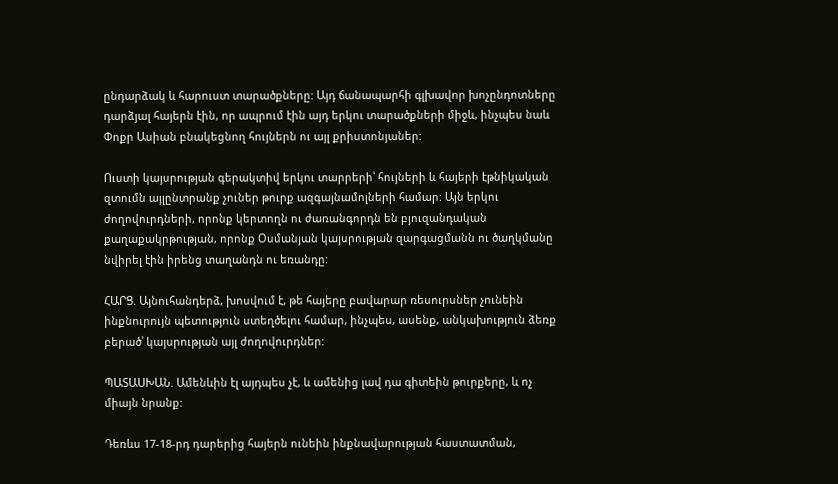ընդարձակ և հարուստ տարածքները: Այդ ճանապարհի գլխավոր խոչընդոտները դարձյալ հայերն էին, որ ապրում էին այդ երկու տարածքների միջև, ինչպես նաև Փոքր Ասիան բնակեցնող հույներն ու այլ քրիստոնյաներ:

Ուստի կայսրության գերակտիվ երկու տարրերի՝ հույների և հայերի էթնիկական զտումն այլընտրանք չուներ թուրք ազգայնամոլների համար: Այն երկու ժողովուրդների, որոնք կերտողն ու ժառանգորդն են բյուզանդական քաղաքակրթության, որոնք Օսմանյան կայսրության զարգացմանն ու ծաղկմանը նվիրել էին իրենց տաղանդն ու եռանդը:

ՀԱՐՑ. Այնուհանդերձ, խոսվում է, թե հայերը բավարար ռեսուրսներ չունեին ինքնուրույն պետություն ստեղծելու համար, ինչպես, ասենք, անկախություն ձեռք բերած՝ կայսրության այլ ժողովուրդներ:

ՊԱՏԱՍԽԱՆ. Ամենևին էլ այդպես չէ, և ամենից լավ դա գիտեին թուրքերը, և ոչ միայն նրանք:

Դեռևս 17-18-րդ դարերից հայերն ունեին ինքնավարության հաստատման,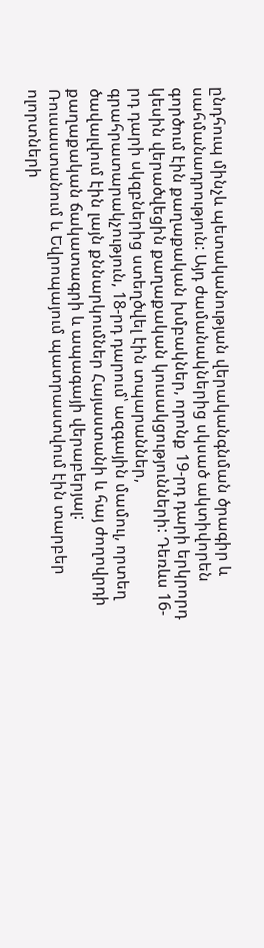ընդհուպ մինչև պետականության վերականգնման ծրագիր և սահմանադրություն: Այդ ժամանակներից սկսած ակտիվորեն գործում էին քաղաքական խմբակներ, որոնք 19-րդ դարի երկրորդ կեսին վերածվեցին քաղաքական կուսակցությունների: Դեռևս 16-րդ դարի սկզբներից ստեղծվել էին տպարաններ, գրահրատարակչություն, 18-րդ դարում՝ ազգային մամուլ, որտեղ ծավալվում էին լայն քննարկումներ Հայաստանի և հայ ժողովրդի քաղաքական ճակատագրի և ապագայի վերաբերյալ: Ռուսաստանում և Եվրոպայում պատրաստվում էին տարբեր ոլորտների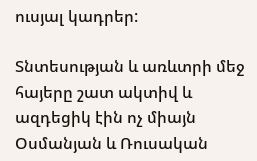ուսյալ կադրեր:

Տնտեսության և առևտրի մեջ հայերը շատ ակտիվ և ազդեցիկ էին ոչ միայն Օսմանյան և Ռուսական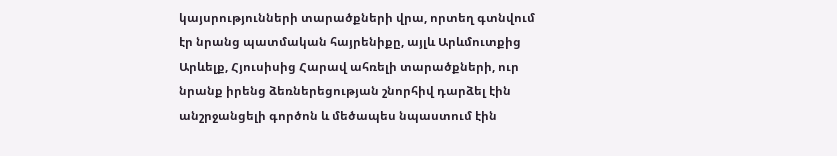կայսրությունների տարածքների վրա, որտեղ գտնվում էր նրանց պատմական հայրենիքը, այլև Արևմուտքից Արևելք, Հյուսիսից Հարավ ահռելի տարածքների, ուր նրանք իրենց ձեռներեցության շնորհիվ դարձել էին անշրջանցելի գործոն և մեծապես նպաստում էին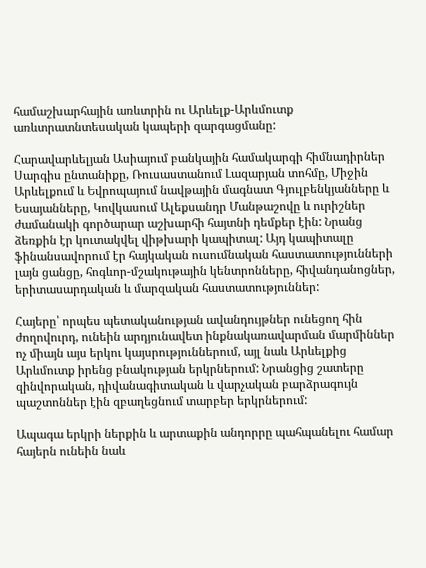համաշխարհային առևտրին ու Արևելք-Արևմուտք առևտրատնտեսական կապերի զարգացմանը:

Հարավարևելյան Ասիայում բանկային համակարգի հիմնադիրներ Սարգիս ընտանիքը, Ռուսաստանում Լազարյան տոհմը, Միջին Արևելքում և Եվրոպայում նավթային մագնատ Գյուլբենկյանները և Եսայանները, Կովկասում Ալեքսանդր Մանթաշովը և ուրիշներ ժամանակի գործարար աշխարհի հայտնի դեմքեր էին: Նրանց ձեռքին էր կուտակվել վիթխարի կապիտալ: Այդ կապիտալը ֆինանսավորում էր հայկական ուսումնական հաստատությունների լայն ցանցը, հոգևոր-մշակութային կենտրոնները, հիվանդանոցներ, երիտասարդական և մարզական հաստատություններ:

Հայերը՝ որպես պետականության ավանդույթներ ունեցող հին ժողովուրդ, ունեին արդյունավետ ինքնակառավարման մարմիններ ոչ միայն այս երկու կայսրություններում, այլ նաև Արևելքից Արևմուտք իրենց բնակության երկրներում: Նրանցից շատերը զինվորական, դիվանագիտական և վարչական բարձրագույն պաշտոններ էին զբաղեցնում տարբեր երկրներում:

Ապագա երկրի ներքին և արտաքին անդորրը պահպանելու համար հայերն ունեին նաև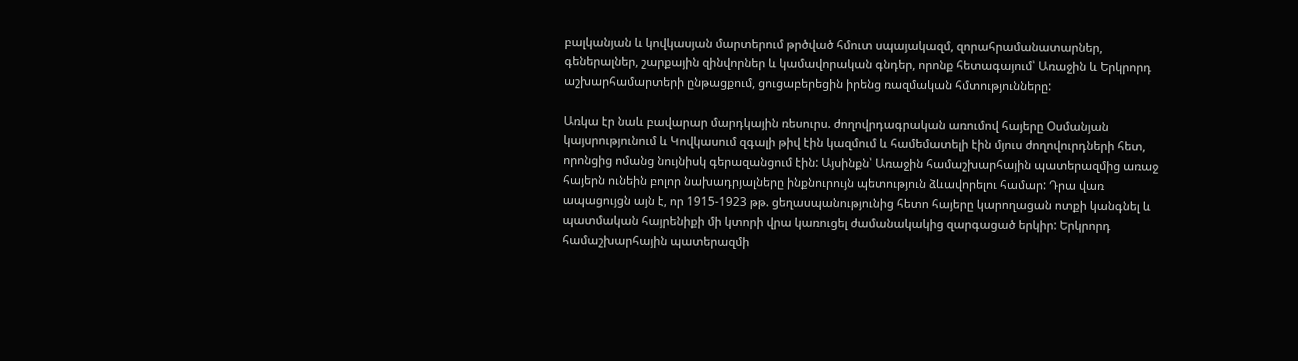բալկանյան և կովկասյան մարտերում թրծված հմուտ սպայակազմ, զորահրամանատարներ, գեներալներ, շարքային զինվորներ և կամավորական գնդեր, որոնք հետագայում՝ Առաջին և Երկրորդ աշխարհամարտերի ընթացքում, ցուցաբերեցին իրենց ռազմական հմտությունները:

Առկա էր նաև բավարար մարդկային ռեսուրս. ժողովրդագրական առումով հայերը Օսմանյան կայսրությունում և Կովկասում զգալի թիվ էին կազմում և համեմատելի էին մյուս ժողովուրդների հետ, որոնցից ոմանց նույնիսկ գերազանցում էին: Այսինքն՝ Առաջին համաշխարհային պատերազմից առաջ հայերն ունեին բոլոր նախադրյալները ինքնուրույն պետություն ձևավորելու համար: Դրա վառ ապացույցն այն է, որ 1915-1923 թթ. ցեղասպանությունից հետո հայերը կարողացան ոտքի կանգնել և պատմական հայրենիքի մի կտորի վրա կառուցել ժամանակակից զարգացած երկիր: Երկրորդ համաշխարհային պատերազմի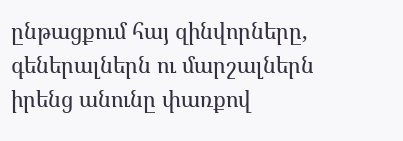ընթացքում հայ զինվորները, գեներալներն ու մարշալներն իրենց անունը փառքով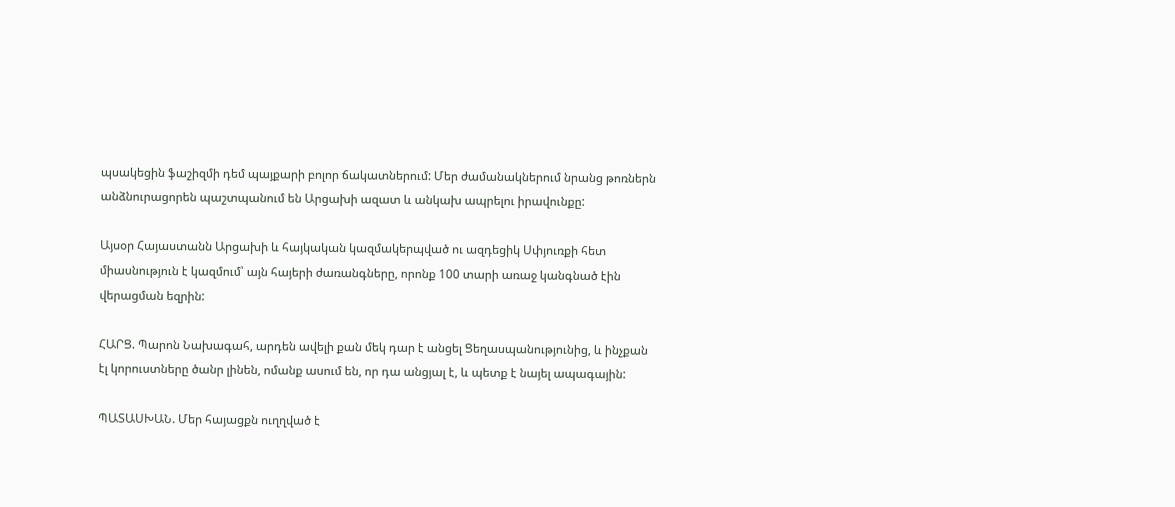պսակեցին ֆաշիզմի դեմ պայքարի բոլոր ճակատներում: Մեր ժամանակներում նրանց թոռներն անձնուրացորեն պաշտպանում են Արցախի ազատ և անկախ ապրելու իրավունքը:

Այսօր Հայաստանն Արցախի և հայկական կազմակերպված ու ազդեցիկ Սփյուռքի հետ միասնություն է կազմում՝ այն հայերի ժառանգները, որոնք 100 տարի առաջ կանգնած էին վերացման եզրին:

ՀԱՐՑ. Պարոն Նախագահ, արդեն ավելի քան մեկ դար է անցել Ցեղասպանությունից, և ինչքան էլ կորուստները ծանր լինեն, ոմանք ասում են, որ դա անցյալ է, և պետք է նայել ապագային:

ՊԱՏԱՍԽԱՆ. Մեր հայացքն ուղղված է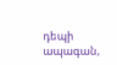դեպի ապագան,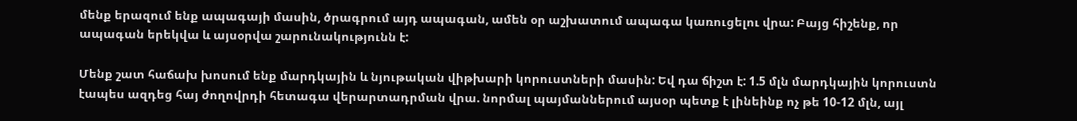մենք երազում ենք ապագայի մասին, ծրագրում այդ ապագան, ամեն օր աշխատում ապագա կառուցելու վրա: Բայց հիշենք, որ ապագան երեկվա և այսօրվա շարունակությունն է:

Մենք շատ հաճախ խոսում ենք մարդկային և նյութական վիթխարի կորուստների մասին: Եվ դա ճիշտ է: 1.5 մլն մարդկային կորուստն էապես ազդեց հայ ժողովրդի հետագա վերարտադրման վրա. նորմալ պայմաններում այսօր պետք է լինեինք ոչ թե 10-12 մլն, այլ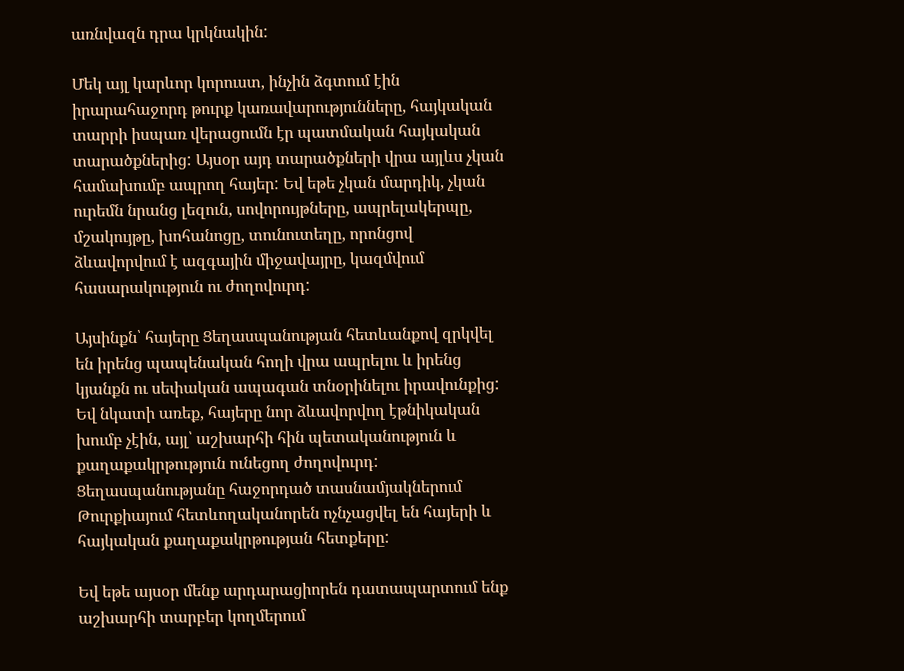առնվազն դրա կրկնակին:

Մեկ այլ կարևոր կորուստ, ինչին ձգտում էին իրարահաջորդ թուրք կառավարությունները, հայկական տարրի իսպառ վերացումն էր պատմական հայկական տարածքներից: Այսօր այդ տարածքների վրա այլևս չկան համախումբ ապրող հայեր: Եվ եթե չկան մարդիկ, չկան ուրեմն նրանց լեզուն, սովորույթները, ապրելակերպը, մշակույթը, խոհանոցը, տունուտեղը, որոնցով ձևավորվում է ազգային միջավայրը, կազմվում հասարակություն ու ժողովուրդ:

Այսինքն՝ հայերը Ցեղասպանության հետևանքով զրկվել են իրենց պապենական հողի վրա ապրելու և իրենց կյանքն ու սեփական ապագան տնօրինելու իրավունքից: Եվ նկատի առեք, հայերը նոր ձևավորվող էթնիկական խումբ չէին, այլ՝ աշխարհի հին պետականություն և քաղաքակրթություն ունեցող ժողովուրդ: Ցեղասպանությանը հաջորդած տասնամյակներում Թուրքիայում հետևողականորեն ոչնչացվել են հայերի և հայկական քաղաքակրթության հետքերը:

Եվ եթե այսօր մենք արդարացիորեն դատապարտում ենք աշխարհի տարբեր կողմերում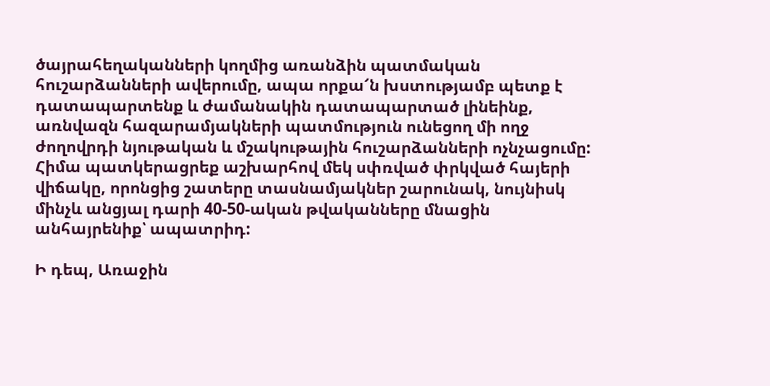ծայրահեղականների կողմից առանձին պատմական հուշարձանների ավերումը, ապա որքա՜ն խստությամբ պետք է դատապարտենք և ժամանակին դատապարտած լինեինք, առնվազն հազարամյակների պատմություն ունեցող մի ողջ ժողովրդի նյութական և մշակութային հուշարձանների ոչնչացումը: Հիմա պատկերացրեք աշխարհով մեկ սփռված փրկված հայերի վիճակը, որոնցից շատերը տասնամյակներ շարունակ, նույնիսկ մինչև անցյալ դարի 40-50-ական թվականները մնացին անհայրենիք՝ ապատրիդ:

Ի դեպ, Առաջին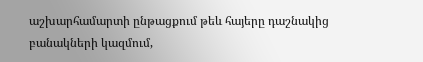աշխարհամարտի ընթացքում թեև հայերը դաշնակից բանակների կազմում,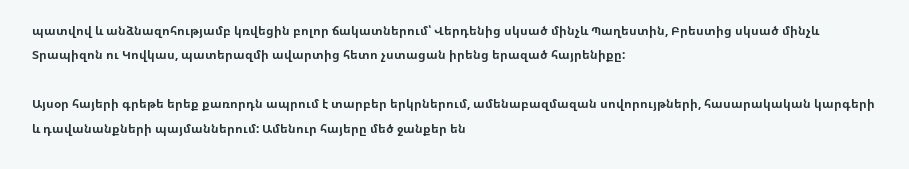պատվով և անձնազոհությամբ կռվեցին բոլոր ճակատներում՝ Վերդենից սկսած մինչև Պաղեստին, Բրեստից սկսած մինչև Տրապիզոն ու Կովկաս, պատերազմի ավարտից հետո չստացան իրենց երազած հայրենիքը:

Այսօր հայերի գրեթե երեք քառորդն ապրում է տարբեր երկրներում, ամենաբազմազան սովորույթների, հասարակական կարգերի և դավանանքների պայմաններում: Ամենուր հայերը մեծ ջանքեր են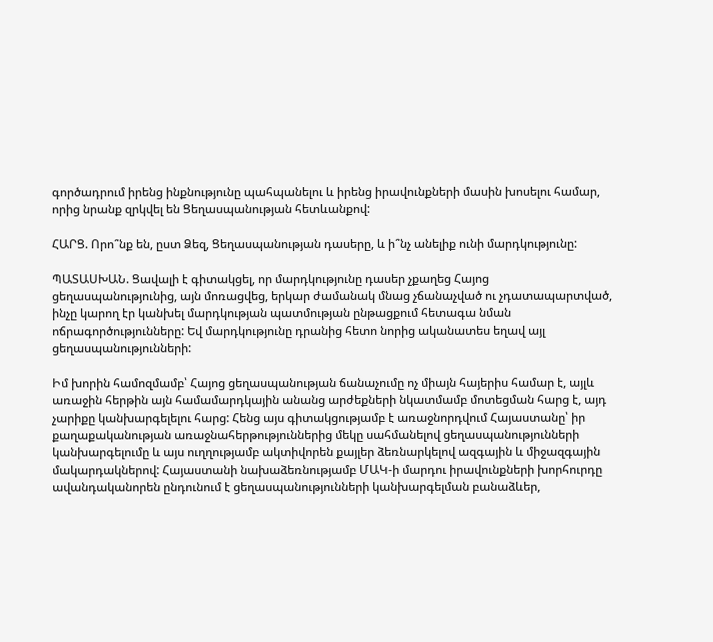գործադրում իրենց ինքնությունը պահպանելու և իրենց իրավունքների մասին խոսելու համար, որից նրանք զրկվել են Ցեղասպանության հետևանքով:

ՀԱՐՑ. Որո՞նք են, ըստ Ձեզ, Ցեղասպանության դասերը, և ի՞նչ անելիք ունի մարդկությունը:

ՊԱՏԱՍԽԱՆ. Ցավալի է գիտակցել, որ մարդկությունը դասեր չքաղեց Հայոց ցեղասպանությունից, այն մոռացվեց, երկար ժամանակ մնաց չճանաչված ու չդատապարտված, ինչը կարող էր կանխել մարդկության պատմության ընթացքում հետագա նման ոճրագործությունները: Եվ մարդկությունը դրանից հետո նորից ականատես եղավ այլ ցեղասպանությունների:

Իմ խորին համոզմամբ՝ Հայոց ցեղասպանության ճանաչումը ոչ միայն հայերիս համար է, այլև առաջին հերթին այն համամարդկային անանց արժեքների նկատմամբ մոտեցման հարց է, այդ չարիքը կանխարգելելու հարց: Հենց այս գիտակցությամբ է առաջնորդվում Հայաստանը՝ իր քաղաքականության առաջնահերթություններից մեկը սահմանելով ցեղասպանությունների կանխարգելումը և այս ուղղությամբ ակտիվորեն քայլեր ձեռնարկելով ազգային և միջազգային մակարդակներով: Հայաստանի նախաձեռնությամբ ՄԱԿ-ի մարդու իրավունքների խորհուրդը ավանդականորեն ընդունում է ցեղասպանությունների կանխարգելման բանաձևեր,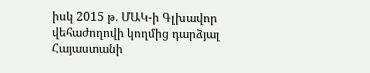իսկ 2015 թ. ՄԱԿ-ի Գլխավոր վեհաժողովի կողմից դարձյալ Հայաստանի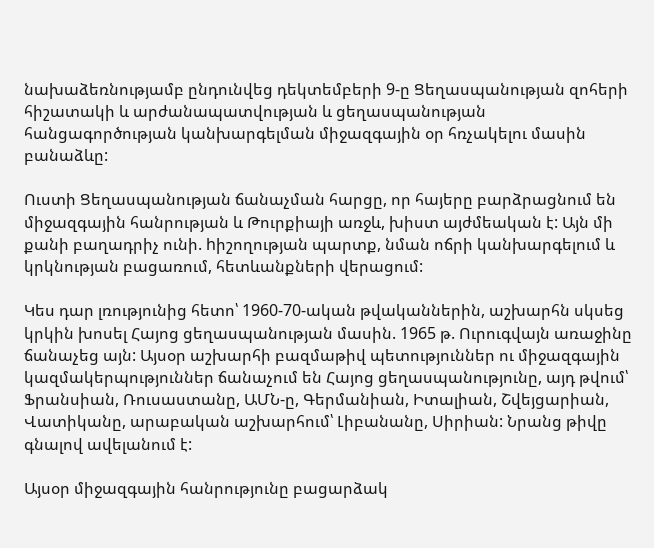նախաձեռնությամբ ընդունվեց դեկտեմբերի 9-ը Ցեղասպանության զոհերի հիշատակի և արժանապատվության և ցեղասպանության հանցագործության կանխարգելման միջազգային օր հռչակելու մասին բանաձևը:

Ուստի Ցեղասպանության ճանաչման հարցը, որ հայերը բարձրացնում են միջազգային հանրության և Թուրքիայի առջև, խիստ այժմեական է: Այն մի քանի բաղադրիչ ունի. hիշողության պարտք, նման ոճրի կանխարգելում և կրկնության բացառում, հետևանքների վերացում:

Կես դար լռությունից հետո՝ 1960-70-ական թվականներին, աշխարհն սկսեց կրկին խոսել Հայոց ցեղասպանության մասին. 1965 թ. Ուրուգվայն առաջինը ճանաչեց այն: Այսօր աշխարհի բազմաթիվ պետություններ ու միջազգային կազմակերպություններ ճանաչում են Հայոց ցեղասպանությունը, այդ թվում՝ Ֆրանսիան, Ռուսաստանը, ԱՄՆ-ը, Գերմանիան, Իտալիան, Շվեյցարիան, Վատիկանը, արաբական աշխարհում՝ Լիբանանը, Սիրիան: Նրանց թիվը գնալով ավելանում է:

Այսօր միջազգային հանրությունը բացարձակ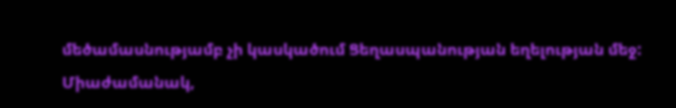մեծամասնությամբ չի կասկածում Ցեղասպանության եղելության մեջ: Միաժամանակ,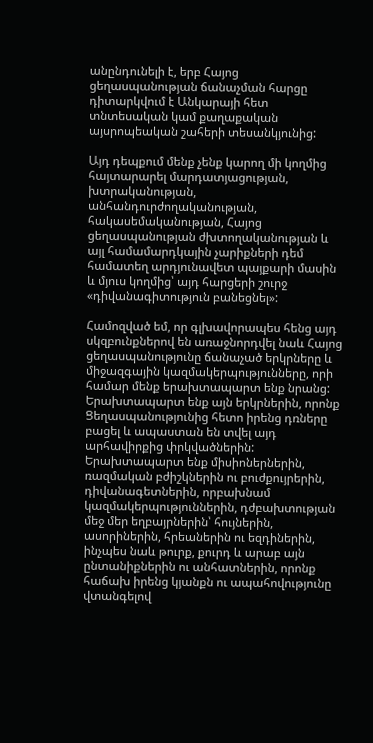անընդունելի է, երբ Հայոց ցեղասպանության ճանաչման հարցը դիտարկվում է Անկարայի հետ տնտեսական կամ քաղաքական այսրոպեական շահերի տեսանկյունից:

Այդ դեպքում մենք չենք կարող մի կողմից հայտարարել մարդատյացության, խտրականության, անհանդուրժողականության, հակասեմականության, Հայոց ցեղասպանության ժխտողականության և այլ համամարդկային չարիքների դեմ համատեղ արդյունավետ պայքարի մասին և մյուս կողմից՝ այդ հարցերի շուրջ «դիվանագիտություն բանեցնել»:

Համոզված եմ, որ գլխավորապես հենց այդ սկզբունքներով են առաջնորդվել նաև Հայոց ցեղասպանությունը ճանաչած երկրները և միջազգային կազմակերպությունները, որի համար մենք երախտապարտ ենք նրանց: Երախտապարտ ենք այն երկրներին, որոնք Ցեղասպանությունից հետո իրենց դռները բացել և ապաստան են տվել այդ արհավիրքից փրկվածներին: Երախտապարտ ենք միսիոներներին, ռազմական բժիշկներին ու բուժքույրերին, դիվանագետներին, որբախնամ կազմակերպություններին, դժբախտության մեջ մեր եղբայրներին՝ հույներին, ասորիներին, հրեաներին ու եզդիներին, ինչպես նաև թուրք, քուրդ և արաբ այն ընտանիքներին ու անհատներին, որոնք հաճախ իրենց կյանքն ու ապահովությունը վտանգելով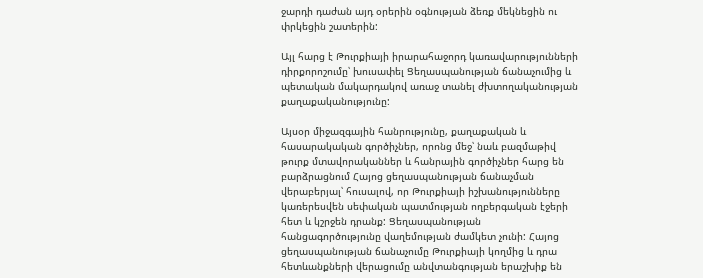ջարդի դաժան այդ օրերին օգնության ձեռք մեկնեցին ու փրկեցին շատերին:

Այլ հարց է Թուրքիայի իրարահաջորդ կառավարությունների դիրքորոշումը՝ խուսափել Ցեղասպանության ճանաչումից և պետական մակարդակով առաջ տանել ժխտողականության քաղաքականությունը:

Այսօր միջազգային հանրությունը, քաղաքական և հասարակական գործիչներ, որոնց մեջ՝ նաև բազմաթիվ թուրք մտավորականներ և հանրային գործիչներ հարց են բարձրացնում Հայոց ցեղասպանության ճանաչման վերաբերյալ՝ հուսալով, որ Թուրքիայի իշխանությունները կառերեսվեն սեփական պատմության ողբերգական էջերի հետ և կշրջեն դրանք: Ցեղասպանության հանցագործությունը վաղեմության ժամկետ չունի: Հայոց ցեղասպանության ճանաչումը Թուրքիայի կողմից և դրա հետևանքների վերացումը անվտանգության երաշխիք են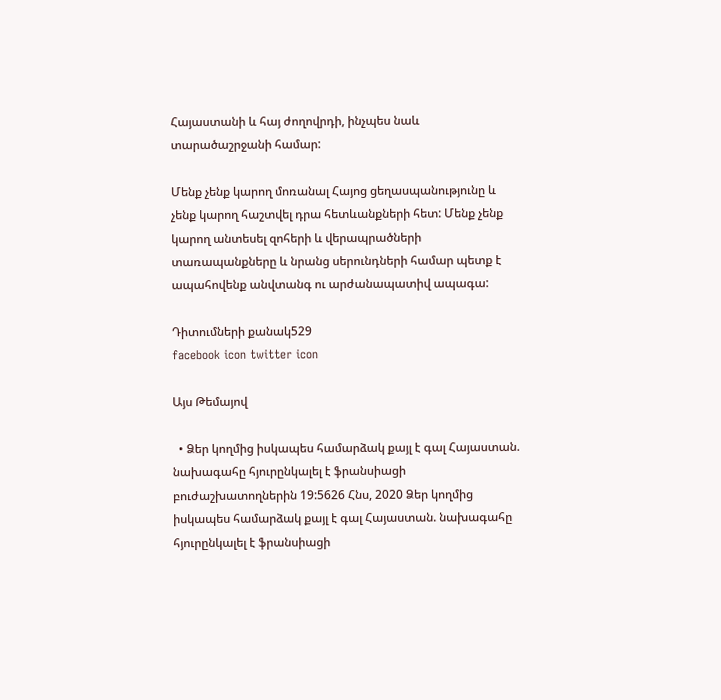Հայաստանի և հայ ժողովրդի, ինչպես նաև տարածաշրջանի համար:

Մենք չենք կարող մոռանալ Հայոց ցեղասպանությունը և չենք կարող հաշտվել դրա հետևանքների հետ: Մենք չենք կարող անտեսել զոհերի և վերապրածների տառապանքները և նրանց սերունդների համար պետք է ապահովենք անվտանգ ու արժանապատիվ ապագա:

Դիտումների քանակ529
facebook icon twitter icon

Այս Թեմայով

  • Ձեր կողմից իսկապես համարձակ քայլ է գալ Հայաստան. նախագահը հյուրընկալել է ֆրանսիացի բուժաշխատողներին 19:5626 Հնս, 2020 Ձեր կողմից իսկապես համարձակ քայլ է գալ Հայաստան. նախագահը հյուրընկալել է ֆրանսիացի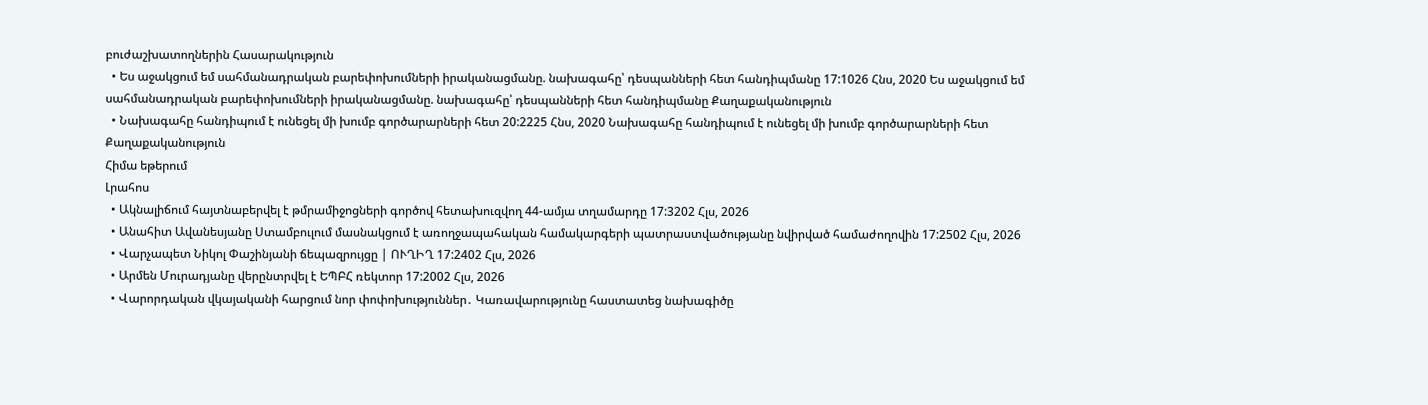բուժաշխատողներին Հասարակություն
  • Ես աջակցում եմ սահմանադրական բարեփոխումների իրականացմանը. նախագահը՝ դեսպանների հետ հանդիպմանը 17:1026 Հնս, 2020 Ես աջակցում եմ սահմանադրական բարեփոխումների իրականացմանը. նախագահը՝ դեսպանների հետ հանդիպմանը Քաղաքականություն
  • Նախագահը հանդիպում է ունեցել մի խումբ գործարարների հետ 20:2225 Հնս, 2020 Նախագահը հանդիպում է ունեցել մի խումբ գործարարների հետ Քաղաքականություն
Հիմա եթերում
Լրահոս
  • Ակնալիճում հայտնաբերվել է թմրամիջոցների գործով հետախուզվող 44-ամյա տղամարդը 17:3202 Հլս, 2026
  • Անահիտ Ավանեսյանը Ստամբուլում մասնակցում է առողջապահական համակարգերի պատրաստվածությանը նվիրված համաժողովին 17:2502 Հլս, 2026
  • Վարչապետ Նիկոլ Փաշինյանի ճեպազրույցը | ՈՒՂԻՂ 17:2402 Հլս, 2026
  • Արմեն Մուրադյանը վերընտրվել է ԵՊԲՀ ռեկտոր 17:2002 Հլս, 2026
  • Վարորդական վկայականի հարցում նոր փոփոխություններ․ Կառավարությունը հաստատեց նախագիծը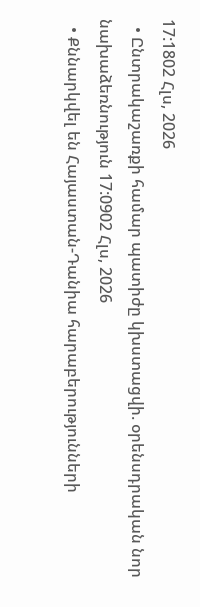17:1802 Հլս, 2026
  • Ընտրակաշառքի համար պատիժը կխստացվի. օրենսդրական նոր նախաձեռնություն 17:0902 Հլս, 2026
  • Քննարկվել են Հայաստան-Դանիա հարաբերությունների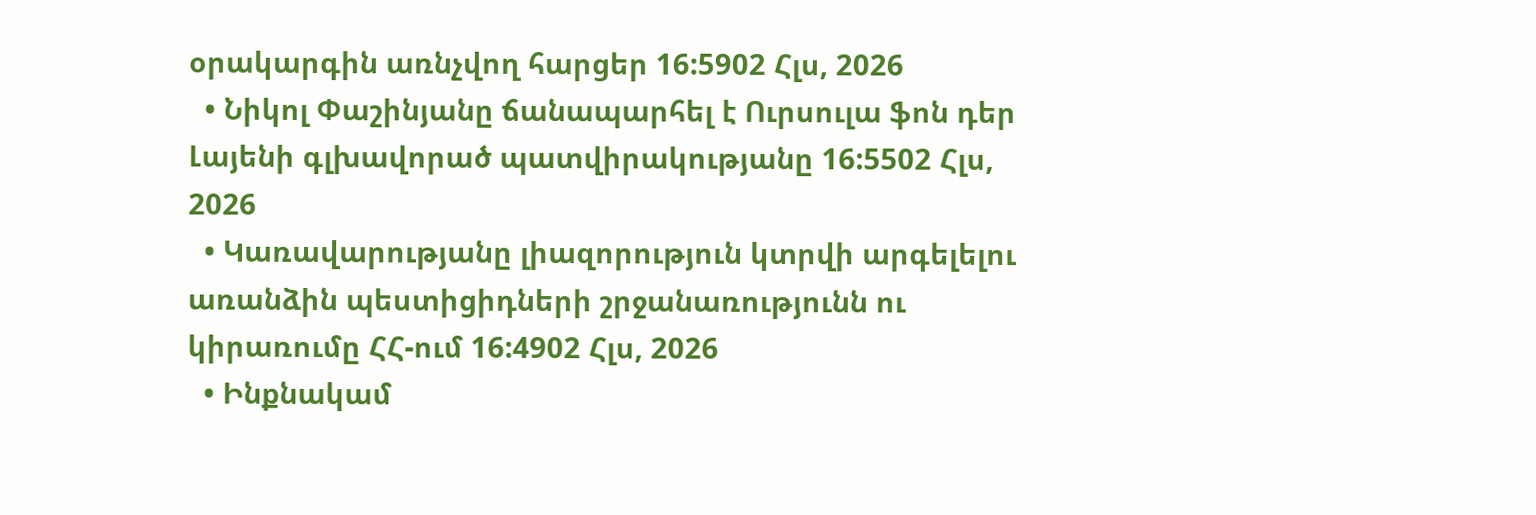օրակարգին առնչվող հարցեր 16:5902 Հլս, 2026
  • Նիկոլ Փաշինյանը ճանապարհել է Ուրսուլա ֆոն դեր Լայենի գլխավորած պատվիրակությանը 16:5502 Հլս, 2026
  • Կառավարությանը լիազորություն կտրվի արգելելու առանձին պեստիցիդների շրջանառությունն ու կիրառումը ՀՀ-ում 16:4902 Հլս, 2026
  • Ինքնակամ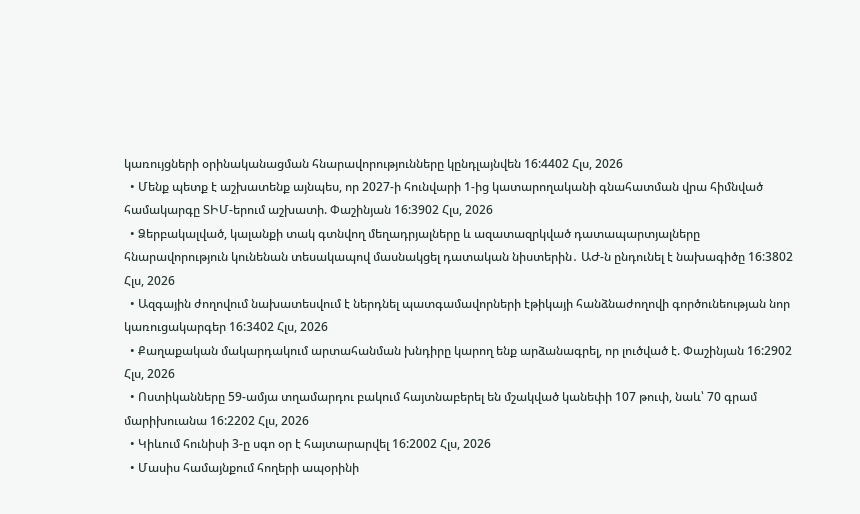կառույցների օրինականացման հնարավորությունները կընդլայնվեն 16:4402 Հլս, 2026
  • Մենք պետք է աշխատենք այնպես, որ 2027-ի հունվարի 1-ից կատարողականի գնահատման վրա հիմնված համակարգը ՏԻՄ-երում աշխատի. Փաշինյան 16:3902 Հլս, 2026
  • Ձերբակալված, կալանքի տակ գտնվող մեղադրյալները և ազատազրկված դատապարտյալները հնարավորություն կունենան տեսակապով մասնակցել դատական նիստերին․ ԱԺ-ն ընդունել է նախագիծը 16:3802 Հլս, 2026
  • Ազգային ժողովում նախատեսվում է ներդնել պատգամավորների էթիկայի հանձնաժողովի գործունեության նոր կառուցակարգեր 16:3402 Հլս, 2026
  • Քաղաքական մակարդակում արտահանման խնդիրը կարող ենք արձանագրել, որ լուծված է. Փաշինյան 16:2902 Հլս, 2026
  • Ոստիկանները 59-ամյա տղամարդու բակում հայտնաբերել են մշակված կանեփի 107 թուփ, նաև՝ 70 գրամ մարիխուանա 16:2202 Հլս, 2026
  • Կիևում հունիսի 3-ը սգո օր է հայտարարվել 16:2002 Հլս, 2026
  • Մասիս համայնքում հողերի ապօրինի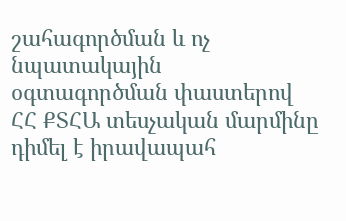շահագործման և ոչ նպատակային օգտագործման փաստերով ՀՀ ՔՏՀԱ տեսչական մարմինը դիմել է իրավապահ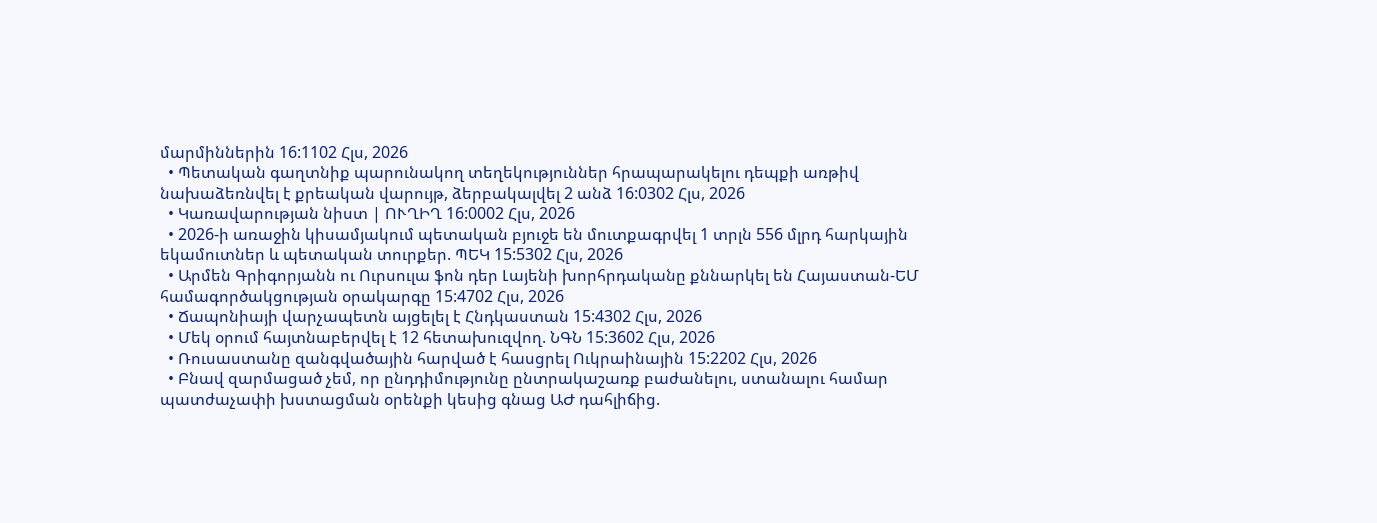մարմիններին 16:1102 Հլս, 2026
  • Պետական գաղտնիք պարունակող տեղեկություններ հրապարակելու դեպքի առթիվ նախաձեռնվել է քրեական վարույթ, ձերբակալվել 2 անձ 16:0302 Հլս, 2026
  • Կառավարության նիստ | ՈՒՂԻՂ 16:0002 Հլս, 2026
  • 2026-ի առաջին կիսամյակում պետական բյուջե են մուտքագրվել 1 տրլն 556 մլրդ հարկային եկամուտներ և պետական տուրքեր. ՊԵԿ 15:5302 Հլս, 2026
  • Արմեն Գրիգորյանն ու Ուրսուլա ֆոն դեր Լայենի խորհրդականը քննարկել են Հայաստան-ԵՄ համագործակցության օրակարգը 15:4702 Հլս, 2026
  • Ճապոնիայի վարչապետն այցելել է Հնդկաստան 15:4302 Հլս, 2026
  • Մեկ օրում հայտնաբերվել է 12 հետախուզվող. ՆԳՆ 15:3602 Հլս, 2026
  • Ռուսաստանը զանգվածային հարված է հասցրել Ուկրաինային 15:2202 Հլս, 2026
  • Բնավ զարմացած չեմ, որ ընդդիմությունը ընտրակաշառք բաժանելու, ստանալու համար պատժաչափի խստացման օրենքի կեսից գնաց ԱԺ դահլիճից.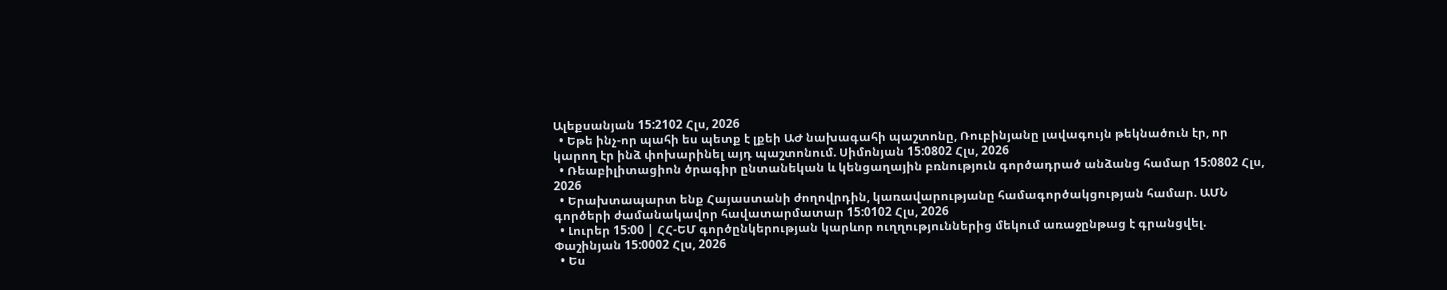Ալեքսանյան 15:2102 Հլս, 2026
  • Եթե ինչ-որ պահի ես պետք է լքեի ԱԺ նախագահի պաշտոնը, Ռուբինյանը լավագույն թեկնածուն էր, որ կարող էր ինձ փոխարինել այդ պաշտոնում. Սիմոնյան 15:0802 Հլս, 2026
  • Ռեաբիլիտացիոն ծրագիր ընտանեկան և կենցաղային բռնություն գործադրած անձանց համար 15:0802 Հլս, 2026
  • Երախտապարտ ենք Հայաստանի ժողովրդին, կառավարությանը համագործակցության համար. ԱՄՆ գործերի ժամանակավոր հավատարմատար 15:0102 Հլս, 2026
  • Լուրեր 15:00 | ՀՀ-ԵՄ գործընկերության կարևոր ուղղություններից մեկում առաջընթաց է գրանցվել. Փաշինյան 15:0002 Հլս, 2026
  • Ես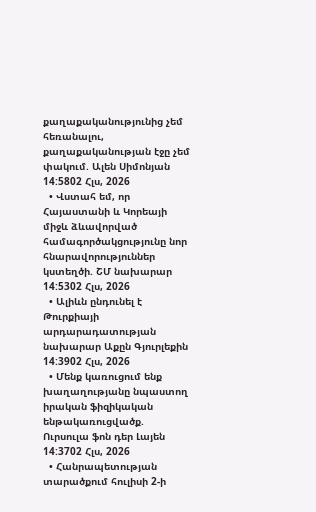քաղաքականությունից չեմ հեռանալու, քաղաքականության էջը չեմ փակում. Ալեն Սիմոնյան 14:5802 Հլս, 2026
  • Վստահ եմ, որ Հայաստանի և Կորեայի միջև ձևավորված համագործակցությունը նոր հնարավորություններ կստեղծի. ՇՄ նախարար 14:5302 Հլս, 2026
  • Ալիևն ընդունել է Թուրքիայի արդարադատության նախարար Աքըն Գյուրլեքին 14:3902 Հլս, 2026
  • Մենք կառուցում ենք խաղաղությանը նպաստող իրական ֆիզիկական ենթակառուցվածք. Ուրսուլա ֆոն դեր Լայեն 14:3702 Հլս, 2026
  • Հանրապետության տարածքում հուլիսի 2-ի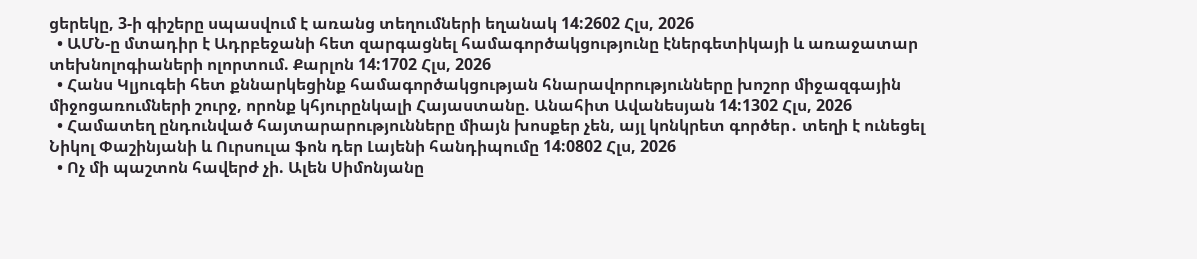ցերեկը, 3-ի գիշերը սպասվում է առանց տեղումների եղանակ 14:2602 Հլս, 2026
  • ԱՄՆ-ը մտադիր է Ադրբեջանի հետ զարգացնել համագործակցությունը էներգետիկայի և առաջատար տեխնոլոգիաների ոլորտում. Քարլոն 14:1702 Հլս, 2026
  • Հանս Կլյուգեի հետ քննարկեցինք համագործակցության հնարավորությունները խոշոր միջազգային միջոցառումների շուրջ, որոնք կհյուրընկալի Հայաստանը. Անահիտ Ավանեսյան 14:1302 Հլս, 2026
  • Համատեղ ընդունված հայտարարությունները միայն խոսքեր չեն, այլ կոնկրետ գործեր․ տեղի է ունեցել Նիկոլ Փաշինյանի և Ուրսուլա ֆոն դեր Լայենի հանդիպումը 14:0802 Հլս, 2026
  • Ոչ մի պաշտոն հավերժ չի. Ալեն Սիմոնյանը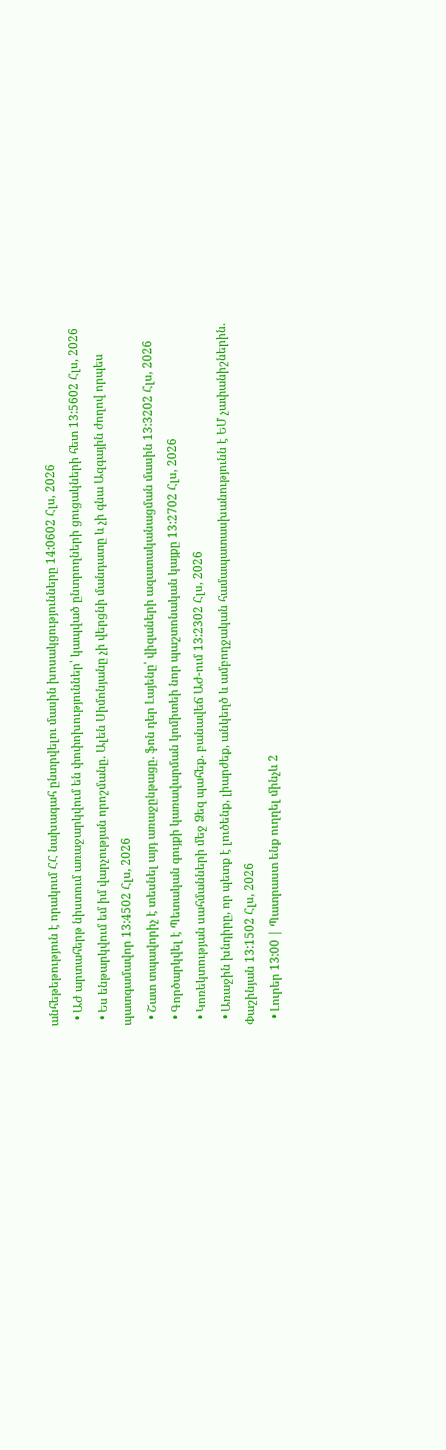անհեթեթություն է որակում ՀՀ նախագահ ընտրվելու մասին խոսակցությունները 14:0602 Հլս, 2026
  • ԱԺ արտահերթ նիստում առաջարկվում են փոփոխություններ՝ կապված ընտրողների ցուցակների հետ 13:5602 Հլս, 2026
  • Ես ենթարկվում եմ իմ վարչության որոշմանը. Ալեն Սիմոնյանը չի վերցնի մանդատը և չի գնա Ազգային ժողով որպես պատգամավոր 13:4502 Հլս, 2026
  • Շատ տպավորիչ է տեսնել այդ առաջընթացը. ֆոն դեր Լայենը՝ վիզաների ազատականացման մասին 13:3202 Հլս, 2026
  • Գործարկվել է Պետական գույքի կառավարման կոմիտեի նոր պաշտոնական կայքը 13:2702 Հլս, 2026
  • Կոռեկտության սահմանների մեջ Ձեզ պահեք. բանավեճ ԱԺ-ում 13:2302 Հլս, 2026
  • Առաջին խնդիրը, որ պետք է լուծենք, լիարժեք, անկեղծ և ամբողջական համապատասխանությունն է ԵՄ չափանիշներին. Փաշինյան 13:1502 Հլս, 2026
  • Լուրեր 13:00 | Պատրաստ ենք ուղղել մինչև 2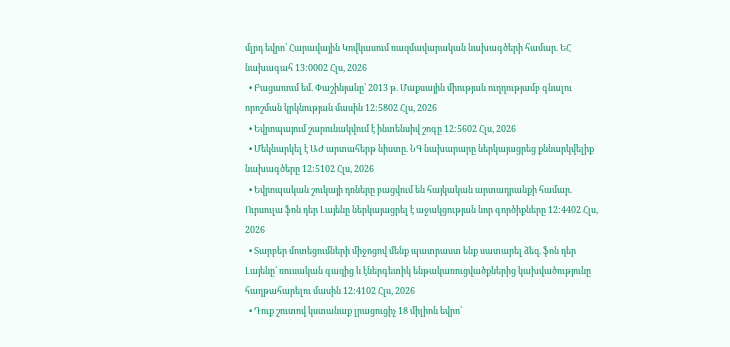մլրդ եվրո՝ Հարավային Կովկասում ռազմավարական նախագծերի համար. ԵՀ նախագահ 13:0002 Հլս, 2026
  • Բացառում եմ. Փաշինյանը՝ 2013 թ. Մաքսային միության ուղղությամբ գնալու որոշման կրկնության մասին 12:5802 Հլս, 2026
  • Եվրոպայում շարունակվում է ինտենսիվ շոգը 12:5602 Հլս, 2026
  • Մեկնարկել է ԱԺ արտահերթ նիստը. ՆԳ նախարարը ներկայացրեց քննարկվելիք նախագծերը 12:5102 Հլս, 2026
  • Եվրոպական շուկայի դռները բացվում են հայկական արտադրանքի համար. Ուրսուլա ֆոն դեր Լայենը ներկայացրել է աջակցության նոր գործիքները 12:4402 Հլս, 2026
  • Տարբեր մոտեցումների միջոցով մենք պատրաստ ենք սատարել ձեզ. ֆոն դեր Լայենը՝ ռուսական գազից և էներգետիկ ենթակառուցվածքներից կախվածությունը հաղթահարելու մասին 12:4102 Հլս, 2026
  • Դուք շուտով կստանաք լրացուցիչ 18 միլիոն եվրո՝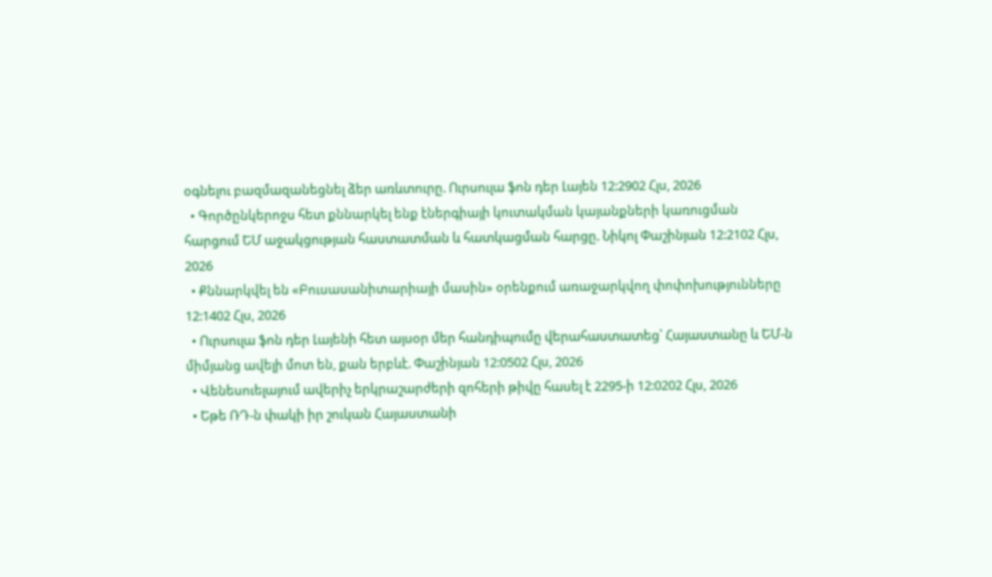օգնելու բազմազանեցնել ձեր առևտուրը. Ուրսուլա ֆոն դեր Լայեն 12:2902 Հլս, 2026
  • Գործընկերոջս հետ քննարկել ենք էներգիայի կուտակման կայանքների կառուցման հարցում ԵՄ աջակցության հաստատման և հատկացման հարցը. Նիկոլ Փաշինյան 12:2102 Հլս, 2026
  • Քննարկվել են «Բուսասանիտարիայի մասին» օրենքում առաջարկվող փոփոխությունները 12:1402 Հլս, 2026
  • Ուրսուլա ֆոն դեր Լայենի հետ այսօր մեր հանդիպումը վերահաստատեց՝ Հայաստանը և ԵՄ-ն միմյանց ավելի մոտ են, քան երբևէ. Փաշինյան 12:0502 Հլս, 2026
  • Վենեսուելայում ավերիչ երկրաշարժերի զոհերի թիվը հասել է 2295-ի 12:0202 Հլս, 2026
  • Եթե ՌԴ-ն փակի իր շուկան Հայաստանի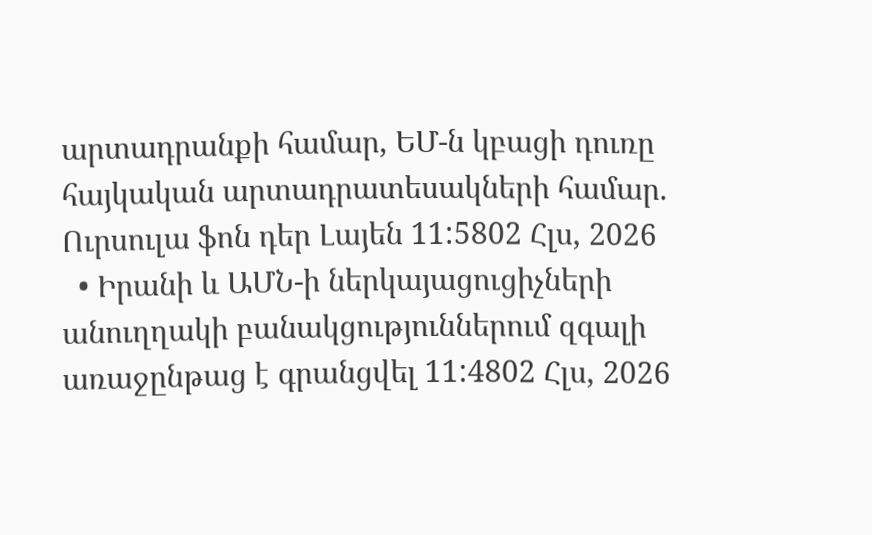արտադրանքի համար, ԵՄ-ն կբացի դուռը հայկական արտադրատեսակների համար. Ուրսուլա ֆոն դեր Լայեն 11:5802 Հլս, 2026
  • Իրանի և ԱՄՆ-ի ներկայացուցիչների անուղղակի բանակցություններում զգալի առաջընթաց է գրանցվել 11:4802 Հլս, 2026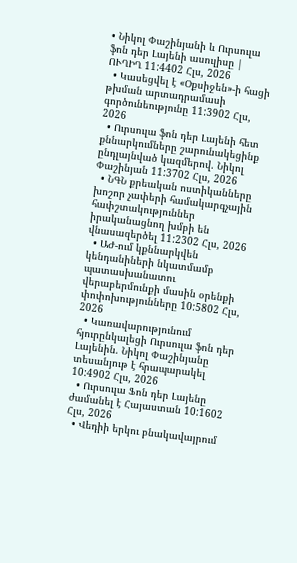• Նիկոլ Փաշինյանի և Ուրսուլա ֆոն դեր Լայենի ասուլիսը | ՈՒՂԻՂ 11:4402 Հլս, 2026
  • Կասեցվել է «Օքսիջեն»-ի հացի թխման արտադրամասի գործունեությունը 11:3902 Հլս, 2026
  • Ուրսուլա ֆոն դեր Լայենի հետ քննարկումները շարունակեցինք ընդլայնված կազմերով. Նիկոլ Փաշինյան 11:3702 Հլս, 2026
  • ՆԳՆ քրեական ոստիկանները խոշոր չափերի համակարգչային հափշտակություններ իրականացնող խմբի են վնասազերծել 11:2302 Հլս, 2026
  • ԱԺ-ում կքննարկվեն կենդանիների նկատմամբ պատասխանատու վերաբերմունքի մասին օրենքի փոփոխությունները 10:5802 Հլս, 2026
  • Կառավարությունում հյուրընկալեցի Ուրսուլա ֆոն դեր Լայենին. Նիկոլ Փաշինյանը տեսանյութ է հրապարակել 10:4902 Հլս, 2026
  • Ուրսուլա Ֆոն դեր Լայենը ժամանել է Հայաստան 10:1602 Հլս, 2026
  • Վեդիի երկու բնակավայրում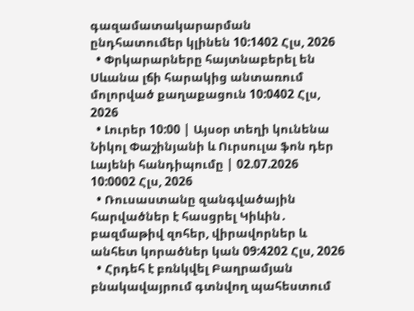գազամատակարարման ընդհատումեր կլինեն 10:1402 Հլս, 2026
  • Փրկարարները հայտնաբերել են Սևանա լճի հարակից անտառում մոլորված քաղաքացուն 10:0402 Հլս, 2026
  • Լուրեր 10:00 | Այսօր տեղի կունենա Նիկոլ Փաշինյանի և Ուրսուլա ֆոն դեր Լայենի հանդիպումը | 02.07.2026 10:0002 Հլս, 2026
  • Ռուսաստանը զանգվածային հարվածներ է հասցրել Կիևին․ բազմաթիվ զոհեր, վիրավորներ և անհետ կորածներ կան 09:4202 Հլս, 2026
  • Հրդեհ է բռնկվել Բաղրամյան բնակավայրում գտնվող պահեստում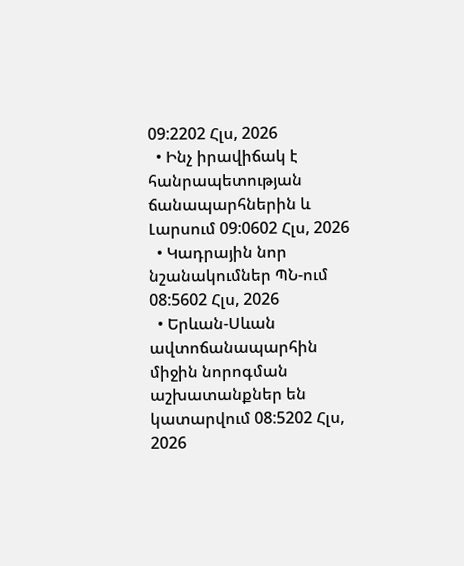09:2202 Հլս, 2026
  • Ինչ իրավիճակ է հանրապետության ճանապարհներին և Լարսում 09:0602 Հլս, 2026
  • Կադրային նոր նշանակումներ ՊՆ-ում 08:5602 Հլս, 2026
  • Երևան-Սևան ավտոճանապարհին միջին նորոգման աշխատանքներ են կատարվում 08:5202 Հլս, 2026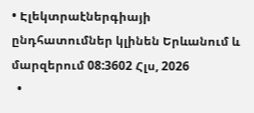• Էլեկտրաէներգիայի ընդհատումներ կլինեն Երևանում և մարզերում 08:3602 Հլս, 2026
  •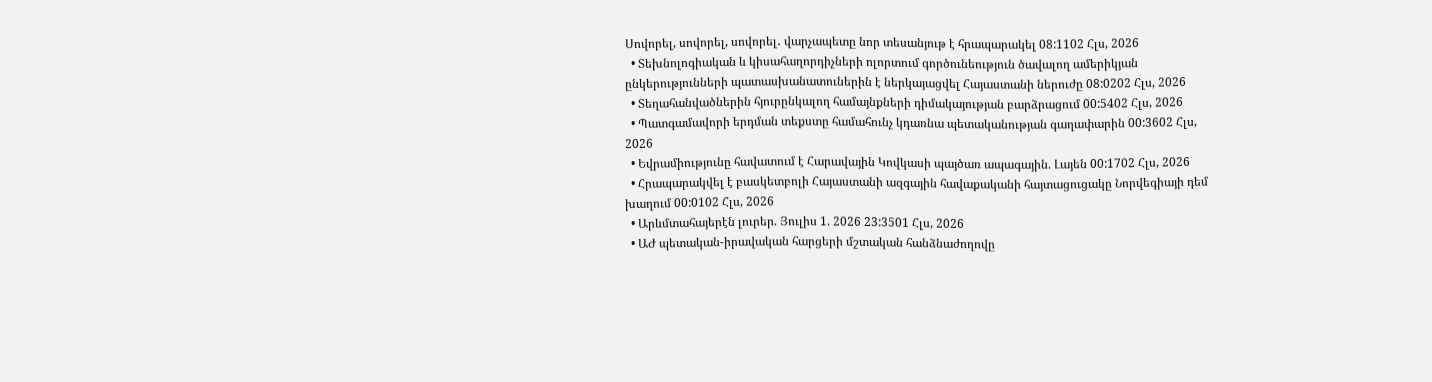Սովորել, սովորել, սովորել․ վարչապետը նոր տեսանյութ է հրապարակել 08:1102 Հլս, 2026
  • Տեխնոլոգիական և կիսահաղորդիչների ոլորտում գործունեություն ծավալող ամերիկյան ընկերությունների պատասխանատուներին է ներկայացվել Հայաստանի ներուժը 08:0202 Հլս, 2026
  • Տեղահանվածներին հյուրընկալող համայնքների դիմակայության բարձրացում 00:5402 Հլս, 2026
  • Պատգամավորի երդման տեքստը համահունչ կդառնա պետականության գաղափարին 00:3602 Հլս, 2026
  • Եվրամիությունը հավատում է Հարավային Կովկասի պայծառ ապագային. Լայեն 00:1702 Հլս, 2026
  • Հրապարակվել է բասկետբոլի Հայաստանի ազգային հավաքականի հայտացուցակը Նորվեգիայի դեմ խաղում 00:0102 Հլս, 2026
  • Արևմտահայերէն լուրեր. Յուլիս 1. 2026 23:3501 Հլս, 2026
  • ԱԺ պետական-իրավական հարցերի մշտական հանձնաժողովը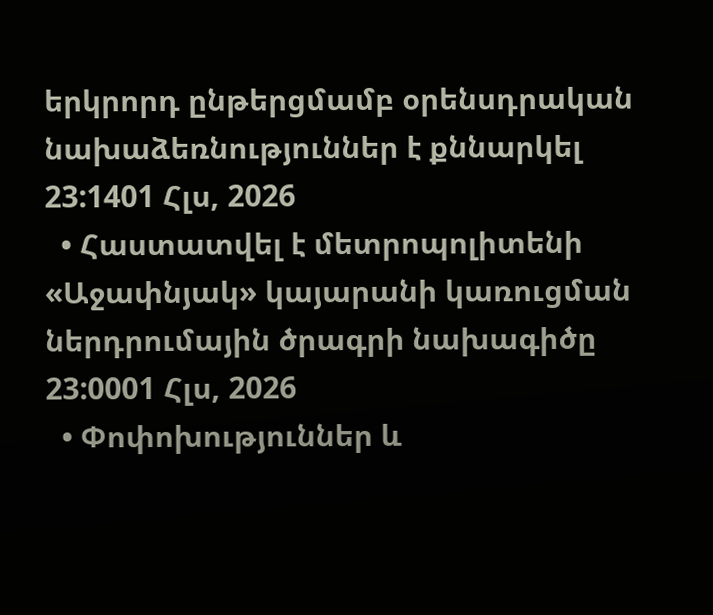երկրորդ ընթերցմամբ օրենսդրական նախաձեռնություններ է քննարկել 23:1401 Հլս, 2026
  • Հաստատվել է մետրոպոլիտենի «Աջափնյակ» կայարանի կառուցման ներդրումային ծրագրի նախագիծը 23:0001 Հլս, 2026
  • Փոփոխություններ և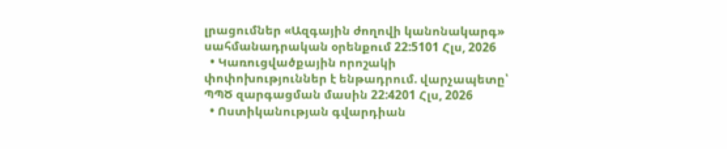լրացումներ «Ազգային ժողովի կանոնակարգ» սահմանադրական օրենքում 22:5101 Հլս, 2026
  • Կառուցվածքային որոշակի փոփոխություններ է ենթադրում. վարչապետը՝ ՊՊԾ զարգացման մասին 22:4201 Հլս, 2026
  • Ոստիկանության գվարդիան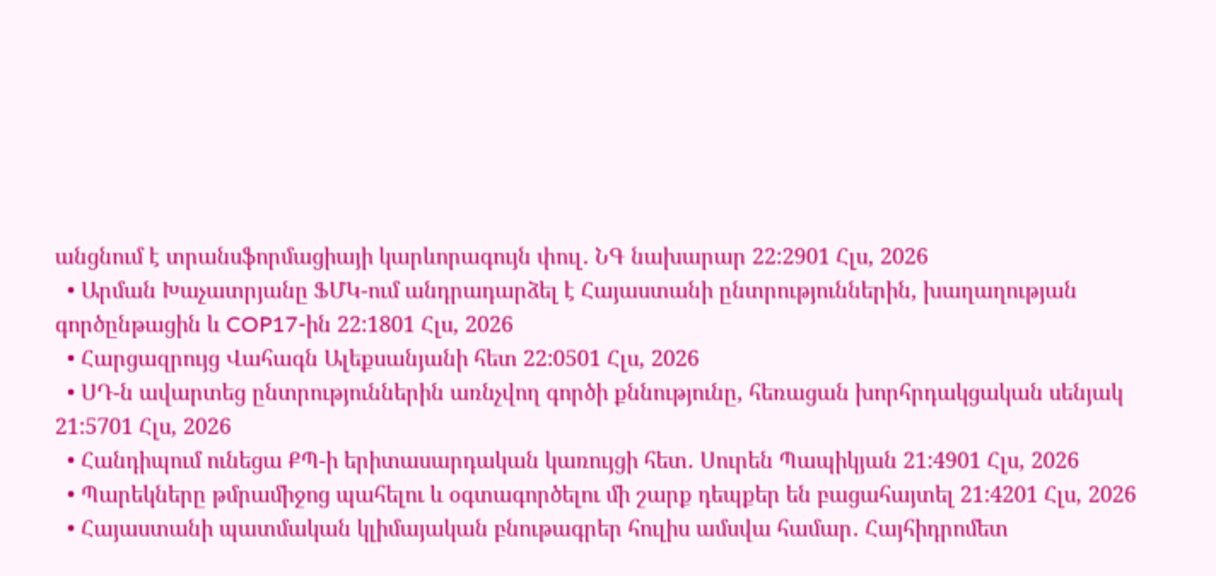անցնում է տրանսֆորմացիայի կարևորագույն փուլ․ ՆԳ նախարար 22:2901 Հլս, 2026
  • Արման Խաչատրյանը ՖՄԿ-ում անդրադարձել է Հայաստանի ընտրություններին, խաղաղության գործընթացին և COP17-ին 22:1801 Հլս, 2026
  • Հարցազրույց Վահագն Ալեքսանյանի հետ 22:0501 Հլս, 2026
  • ՍԴ-ն ավարտեց ընտրություններին առնչվող գործի քննությունը, հեռացան խորհրդակցական սենյակ 21:5701 Հլս, 2026
  • Հանդիպում ունեցա ՔՊ-ի երիտասարդական կառույցի հետ․ Սուրեն Պապիկյան 21:4901 Հլս, 2026
  • Պարեկները թմրամիջոց պահելու և օգտագործելու մի շարք դեպքեր են բացահայտել 21:4201 Հլս, 2026
  • Հայաստանի պատմական կլիմայական բնութագրեր հուլիս ամսվա համար․ Հայհիդրոմետ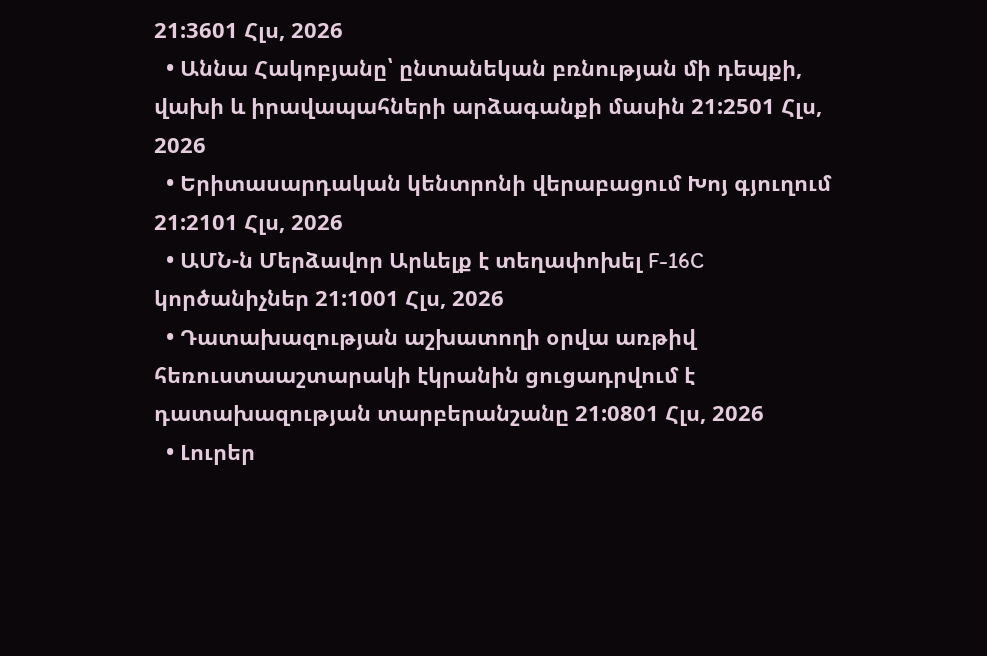21:3601 Հլս, 2026
  • Աննա Հակոբյանը՝ ընտանեկան բռնության մի դեպքի, վախի և իրավապահների արձագանքի մասին 21:2501 Հլս, 2026
  • Երիտասարդական կենտրոնի վերաբացում Խոյ գյուղում 21:2101 Հլս, 2026
  • ԱՄՆ-ն Մերձավոր Արևելք է տեղափոխել F-16C կործանիչներ 21:1001 Հլս, 2026
  • Դատախազության աշխատողի օրվա առթիվ հեռուստաաշտարակի էկրանին ցուցադրվում է դատախազության տարբերանշանը 21:0801 Հլս, 2026
  • Լուրեր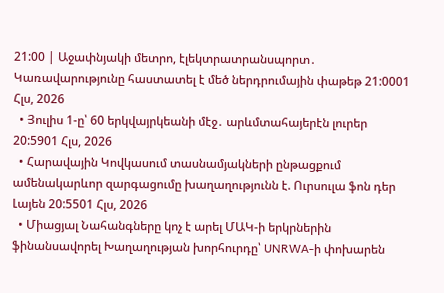21:00 | Աջափնյակի մետրո, էլեկտրատրանսպորտ․ Կառավարությունը հաստատել է մեծ ներդրումային փաթեթ 21:0001 Հլս, 2026
  • Յուլիս 1-ը՝ 60 երկվայրկեանի մէջ․ արևմտահայերէն լուրեր 20:5901 Հլս, 2026
  • Հարավային Կովկասում տասնամյակների ընթացքում ամենակարևոր զարգացումը խաղաղությունն է. Ուրսուլա ֆոն դեր Լայեն 20:5501 Հլս, 2026
  • Միացյալ Նահանգները կոչ է արել ՄԱԿ-ի երկրներին ֆինանսավորել Խաղաղության խորհուրդը՝ UNRWA-ի փոխարեն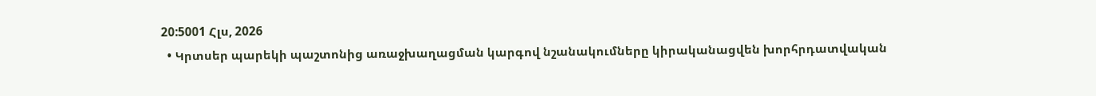20:5001 Հլս, 2026
  • Կրտսեր պարեկի պաշտոնից առաջխաղացման կարգով նշանակումները կիրականացվեն խորհրդատվական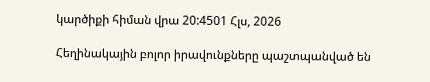կարծիքի հիման վրա 20:4501 Հլս, 2026

Հեղինակային բոլոր իրավունքները պաշտպանված են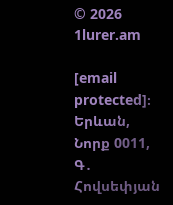© 2026 1lurer.am

[email protected]։ Երևան, Նորք 0011, Գ․ Հովսեփյան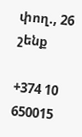փող., 26 շենք

+374 10 650015